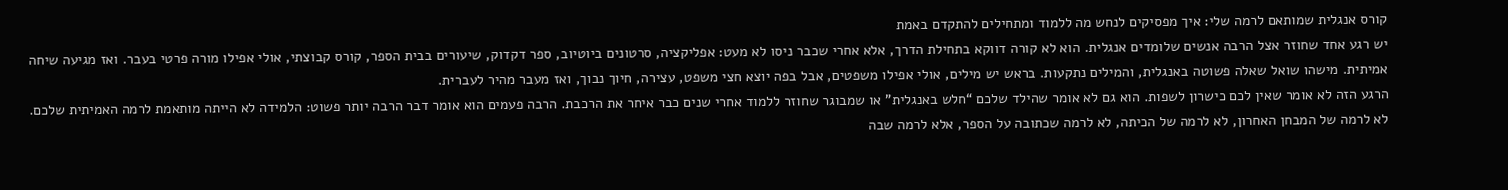קורס אנגלית שמותאם לרמה שלי: איך מפסיקים לנחש מה ללמוד ומתחילים להתקדם באמת
יש רגע אחד שחוזר אצל הרבה אנשים שלומדים אנגלית. הוא לא קורה דווקא בתחילת הדרך, אלא אחרי שכבר ניסו לא מעט: אפליקציה, סרטונים ביוטיוב, ספר דקדוק, שיעורים בבית הספר, קורס קבוצתי, אולי אפילו מורה פרטי בעבר. ואז מגיעה שיחה אמיתית. מישהו שואל שאלה פשוטה באנגלית, והמילים נתקעות. בראש יש מילים, אולי אפילו משפטים, אבל בפה יוצא חצי משפט, עצירה, חיוך נבוך, ואז מעבר מהיר לעברית.
הרגע הזה לא אומר שאין לכם כישרון לשפות. הוא גם לא אומר שהילד שלכם “חלש באנגלית” או שמבוגר שחוזר ללמוד אחרי שנים כבר איחר את הרכבת. הרבה פעמים הוא אומר דבר הרבה יותר פשוט: הלמידה לא הייתה מותאמת לרמה האמיתית שלכם. לא לרמה של המבחן האחרון, לא לרמה של הכיתה, לא לרמה שכתובה על הספר, אלא לרמה שבה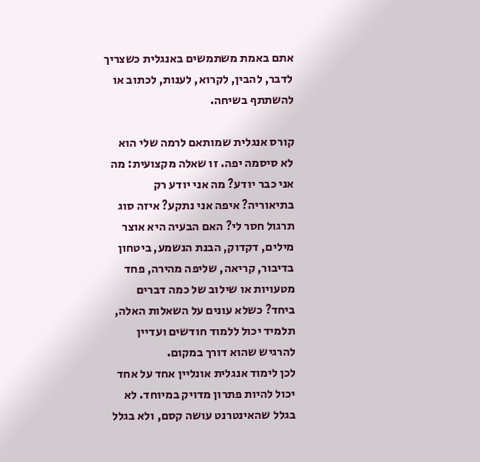אתם באמת משתמשים באנגלית כשצריך לדבר, להבין, לקרוא, לענות, לכתוב או להשתתף בשיחה.

קורס אנגלית שמותאם לרמה שלי הוא לא סיסמה יפה. זו שאלה מקצועית: מה אני כבר יודע? מה אני יודע רק בתיאוריה? איפה אני נתקע? איזה סוג תרגול חסר לי? האם הבעיה היא אוצר מילים, דקדוק, הבנת הנשמע, ביטחון בדיבור, קריאה, שליפה מהירה, פחד מטעויות או שילוב של כמה דברים ביחד? כשלא עונים על השאלות האלה, תלמיד יכול ללמוד חודשים ועדיין להרגיש שהוא דורך במקום.
לכן לימוד אנגלית אונליין אחד על אחד יכול להיות פתרון מדויק במיוחד. לא בגלל שהאינטרנט עושה קסם, ולא בגלל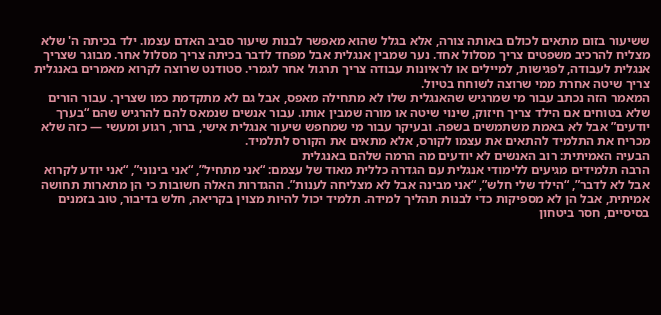ששיעור בזום מתאים לכולם באותה צורה, אלא בגלל שהוא מאפשר לבנות שיעור סביב האדם עצמו. ילד בכיתה ה' שלא מצליח להרכיב משפטים צריך מסלול אחד. נער שמבין אנגלית אבל מפחד לדבר בכיתה צריך מסלול אחר. מבוגר שצריך אנגלית לעבודה, לפגישות, למיילים או לראיונות עבודה צריך תרגול אחר לגמרי. סטודנט שרוצה לקרוא מאמרים באנגלית צריך שיטה אחרת ממי שרוצה לשוחח בטיול.
המאמר הזה נכתב עבור מי שמרגיש שהאנגלית שלו לא מתחילה מאפס, אבל גם לא מתקדמת כמו שצריך. עבור הורים שלא בטוחים אם הילד צריך חיזוק, שינוי שיטה או מורה שמבין אותו. עבור אנשים שנמאס להם להרגיש שהם “בערך יודעים” אבל לא באמת משתמשים בשפה. ובעיקר עבור מי שמחפש שיעור אנגלית אישי, ברור, רגוע ומעשי — כזה שלא מכריח את התלמיד להתאים את עצמו לקורס, אלא מתאים את הקורס לתלמיד.
הבעיה האמיתית: רוב האנשים לא יודעים מה הרמה שלהם באנגלית
הרבה תלמידים מגיעים ללימודי אנגלית עם הגדרה כללית מאוד של עצמם: “אני מתחיל”, “אני בינוני”, “אני יודע לקרוא אבל לא לדבר”, “הילד שלי חלש”, “אני מבינה אבל לא מצליחה לענות”. ההגדרות האלה חשובות כי הן מתארות תחושה אמיתית, אבל הן לא מספיקות כדי לבנות תהליך למידה. תלמיד יכול להיות מצוין בקריאה, חלש בדיבור, טוב בזמנים בסיסיים, חסר ביטחון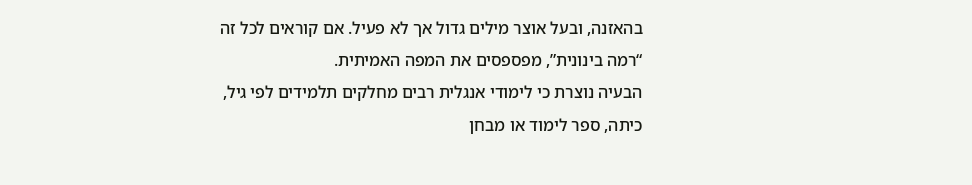בהאזנה, ובעל אוצר מילים גדול אך לא פעיל. אם קוראים לכל זה “רמה בינונית”, מפספסים את המפה האמיתית.
הבעיה נוצרת כי לימודי אנגלית רבים מחלקים תלמידים לפי גיל, כיתה, ספר לימוד או מבחן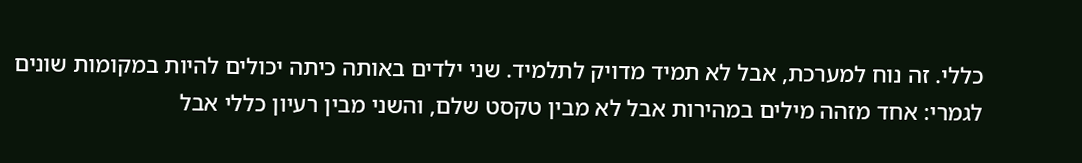כללי. זה נוח למערכת, אבל לא תמיד מדויק לתלמיד. שני ילדים באותה כיתה יכולים להיות במקומות שונים לגמרי: אחד מזהה מילים במהירות אבל לא מבין טקסט שלם, והשני מבין רעיון כללי אבל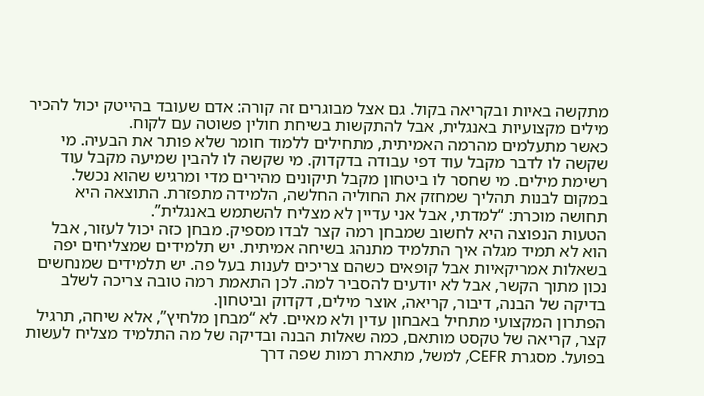מתקשה באיות ובקריאה בקול. גם אצל מבוגרים זה קורה: אדם שעובד בהייטק יכול להכיר מילים מקצועיות באנגלית, אבל להתקשות בשיחת חולין פשוטה עם לקוח.
כאשר מתעלמים מהרמה האמיתית, מתחילים ללמוד חומר שלא פותר את הבעיה. מי שקשה לו לדבר מקבל עוד דפי עבודה בדקדוק. מי שקשה לו להבין שמיעה מקבל עוד רשימת מילים. מי שחסר לו ביטחון מקבל תיקונים מהירים מדי ומרגיש שהוא נכשל. במקום לבנות תהליך שמחזק את החוליה החלשה, הלמידה מתפזרת. התוצאה היא תחושה מוכרת: “למדתי, אבל אני עדיין לא מצליח להשתמש באנגלית”.
הטעות הנפוצה היא לחשוב שמבחן רמה קצר לבדו מספיק. מבחן כזה יכול לעזור, אבל הוא לא תמיד מגלה איך התלמיד מתנהג בשיחה אמיתית. יש תלמידים שמצליחים יפה בשאלות אמריקאיות אבל קופאים כשהם צריכים לענות בעל פה. יש תלמידים שמנחשים נכון מתוך הקשר, אבל לא יודעים להסביר למה. לכן התאמת רמה טובה צריכה לשלב בדיקה של הבנה, דיבור, קריאה, אוצר מילים, דקדוק וביטחון.
הפתרון המקצועי מתחיל באבחון עדין ולא מאיים. לא “מבחן מלחיץ”, אלא שיחה, תרגיל קצר, קריאה של טקסט מותאם, כמה שאלות הבנה ובדיקה של מה התלמיד מצליח לעשות בפועל. מסגרת CEFR, למשל, מתארת רמות שפה דרך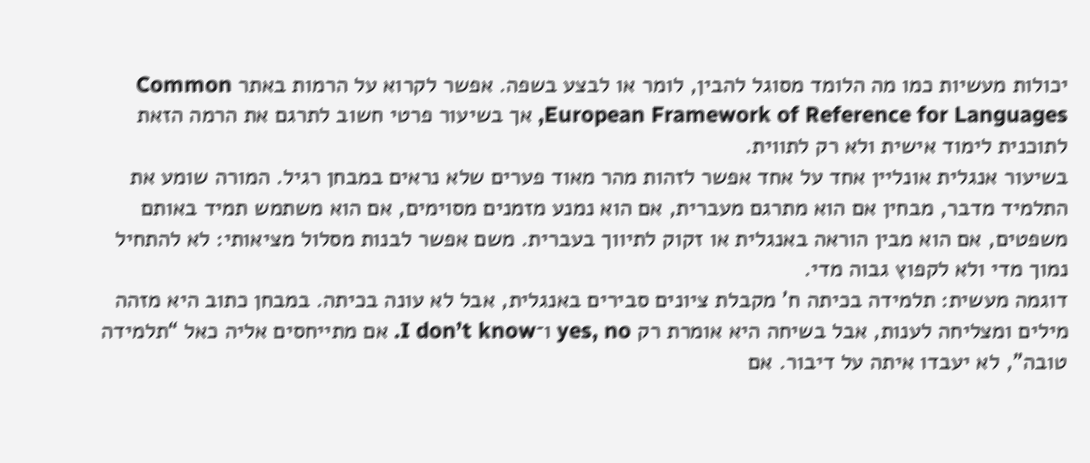יכולות מעשיות כמו מה הלומד מסוגל להבין, לומר או לבצע בשפה. אפשר לקרוא על הרמות באתר Common European Framework of Reference for Languages, אך בשיעור פרטי חשוב לתרגם את הרמה הזאת לתוכנית לימוד אישית ולא רק לתווית.
בשיעור אנגלית אונליין אחד על אחד אפשר לזהות מהר מאוד פערים שלא נראים במבחן רגיל. המורה שומע את התלמיד מדבר, מבחין אם הוא מתרגם מעברית, אם הוא נמנע מזמנים מסוימים, אם הוא משתמש תמיד באותם משפטים, אם הוא מבין הוראה באנגלית או זקוק לתיווך בעברית. משם אפשר לבנות מסלול מציאותי: לא להתחיל נמוך מדי ולא לקפוץ גבוה מדי.
דוגמה מעשית: תלמידה בכיתה ח' מקבלת ציונים סבירים באנגלית, אבל לא עונה בכיתה. במבחן כתוב היא מזהה מילים ומצליחה לענות, אבל בשיחה היא אומרת רק yes, no ו־I don’t know. אם מתייחסים אליה כאל “תלמידה טובה”, לא יעבדו איתה על דיבור. אם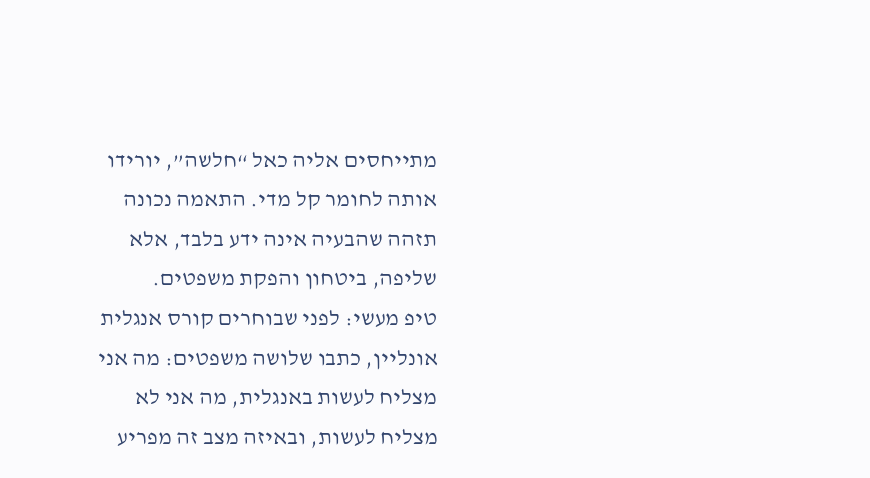מתייחסים אליה כאל “חלשה”, יורידו אותה לחומר קל מדי. התאמה נכונה תזהה שהבעיה אינה ידע בלבד, אלא שליפה, ביטחון והפקת משפטים.
טיפ מעשי: לפני שבוחרים קורס אנגלית אונליין, כתבו שלושה משפטים: מה אני מצליח לעשות באנגלית, מה אני לא מצליח לעשות, ובאיזה מצב זה מפריע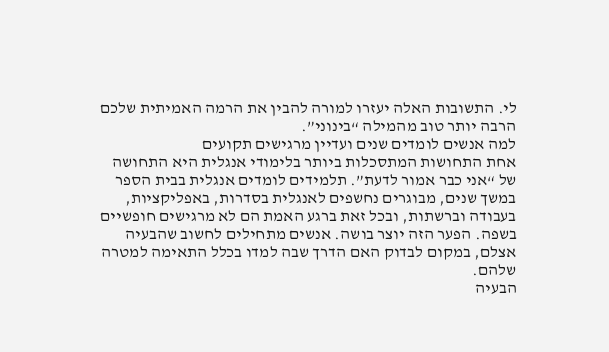לי. התשובות האלה יעזרו למורה להבין את הרמה האמיתית שלכם הרבה יותר טוב מהמילה “בינוני”.
למה אנשים לומדים שנים ועדיין מרגישים תקועים
אחת התחושות המתסכלות ביותר בלימודי אנגלית היא התחושה של “אני כבר אמור לדעת”. תלמידים לומדים אנגלית בבית הספר במשך שנים, מבוגרים נחשפים לאנגלית בסדרות, באפליקציות, בעבודה וברשתות, ובכל זאת ברגע האמת הם לא מרגישים חופשיים בשפה. הפער הזה יוצר בושה. אנשים מתחילים לחשוב שהבעיה אצלם, במקום לבדוק האם הדרך שבה למדו בכלל התאימה למטרה שלהם.
הבעיה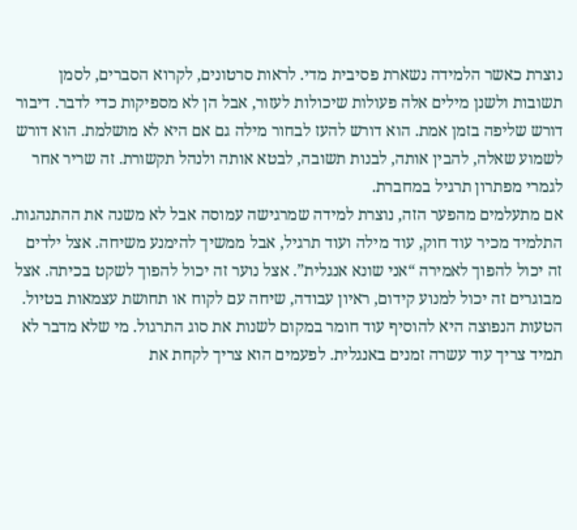נוצרת כאשר הלמידה נשארת פסיבית מדי. לראות סרטונים, לקרוא הסברים, לסמן תשובות ולשנן מילים אלה פעולות שיכולות לעזור, אבל הן לא מספיקות כדי לדבר. דיבור דורש שליפה בזמן אמת. הוא דורש להעז לבחור מילה גם אם היא לא מושלמת. הוא דורש לשמוע שאלה, להבין אותה, לבנות תשובה, לבטא אותה ולנהל תקשורת. זה שריר אחר לגמרי מפתרון תרגיל במחברת.
אם מתעלמים מהפער הזה, נוצרת למידה שמרגישה עמוסה אבל לא משנה את ההתנהגות. התלמיד מכיר עוד חוק, עוד מילה ועוד תרגיל, אבל ממשיך להימנע משיחה. אצל ילדים זה יכול להפוך לאמירה “אני שונא אנגלית”. אצל נוער זה יכול להפוך לשקט בכיתה. אצל מבוגרים זה יכול למנוע קידום, ראיון עבודה, שיחה עם לקוח או תחושת עצמאות בטיול.
הטעות הנפוצה היא להוסיף עוד חומר במקום לשנות את סוג התרגול. מי שלא מדבר לא תמיד צריך עוד עשרה זמנים באנגלית. לפעמים הוא צריך לקחת את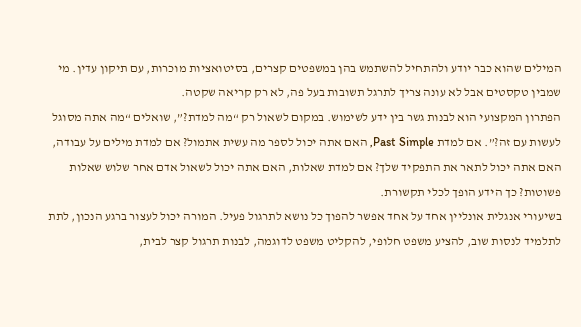המילים שהוא כבר יודע ולהתחיל להשתמש בהן במשפטים קצרים, בסיטואציות מוכרות, עם תיקון עדין. מי שמבין טקסטים אבל לא עונה צריך לתרגל תשובות בעל פה, לא רק קריאה שקטה.
הפתרון המקצועי הוא לבנות גשר בין ידע לשימוש. במקום לשאול רק “מה למדת?”, שואלים “מה אתה מסוגל לעשות עם זה?”. אם למדת Past Simple, האם אתה יכול לספר מה עשית אתמול? אם למדת מילים על עבודה, האם אתה יכול לתאר את התפקיד שלך? אם למדת שאלות, האם אתה יכול לשאול אדם אחר שלוש שאלות פשוטות? כך הידע הופך לכלי תקשורת.
בשיעורי אנגלית אונליין אחד על אחד אפשר להפוך כל נושא לתרגול פעיל. המורה יכול לעצור ברגע הנכון, לתת לתלמיד לנסות שוב, להציע משפט חלופי, להקליט משפט לדוגמה, לבנות תרגול קצר לבית,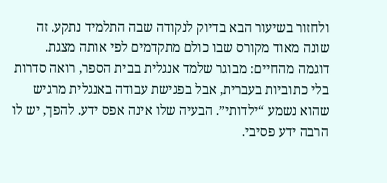ולחזור בשיעור הבא בדיוק לנקודה שבה התלמיד נתקע. זה שונה מאוד מקורס שבו כולם מתקדמים לפי אותה מצגת.
דוגמה מהחיים: מבוגר שלמד אנגלית בבית הספר, רואה סדרות בלי כתוביות בעברית, אבל בפגישת עבודה באנגלית מרגיש שהוא נשמע “ילדותי”. הבעיה שלו אינה אפס ידע. להפך, יש לו הרבה ידע פסיבי.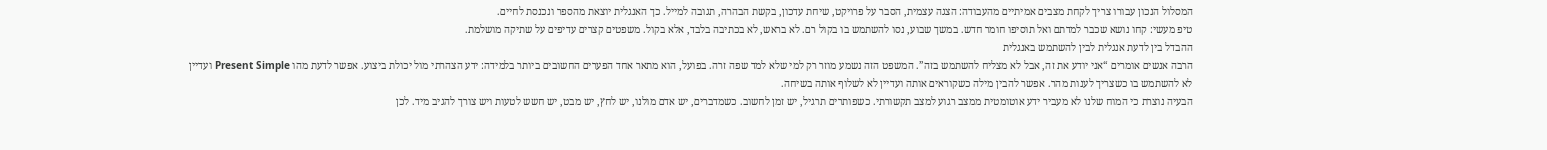המסלול הנכון עבורו צריך לקחת מצבים אמיתיים מהעבודה: הצגה עצמית, הסבר על פרויקט, שיחת עדכון, בקשת הבהרה, תגובה למייל. כך האנגלית יוצאת מהספר ונכנסת לחיים.
טיפ מעשי: קחו נושא שכבר למדתם ואל תוסיפו חומר חדש. במשך שבוע, נסו להשתמש בו בקול רם. לא בראש, לא בכתיבה בלבד, אלא בקול. משפטים קצרים עדיפים על שתיקה מושלמת.
ההבדל בין לדעת אנגלית לבין להשתמש באנגלית
הרבה אנשים אומרים “אני יודע את זה, אבל לא מצליח להשתמש בזה”. המשפט הזה נשמע מוזר רק למי שלא למד שפה זרה. בפועל, הוא מתאר אחד הפערים החשובים ביותר בלמידה: ידע הצהרתי מול יכולת ביצוע. אפשר לדעת מהו Present Simple ועדיין לא להשתמש בו כשצריך לענות מהר. אפשר להבין מילה כשקוראים אותה ועדיין לא לשלוף אותה בשיחה.
הבעיה נוצרת כי המוח שלנו לא מעביר ידע אוטומטית ממצב רגוע למצב תקשורתי. כשפותרים תרגיל, יש זמן לחשוב. כשמדברים, יש אדם מולנו, יש לחץ, יש מבט, יש חשש לטעות ויש צורך להגיב מיד. לכן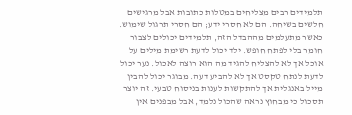תלמידים רבים מצליחים במטלות כתובות אבל מרגישים חלשים בשיחה. הם לא חסרי ידע; הם חסרי תרגול שימוש.
כאשר מתעלמים מההבדל הזה, תלמידים יכולים לצבור חומר בלי לפתח חופש. ילד יכול לדעת רשימת מילים על אוכל אך לא להצליח להגיד מה הוא רוצה לאכול. נער יכול לדעת לנתח טקסט אך לא להביע דעה. מבוגר יכול להבין מייל באנגלית אך להתקשות לענות בניסוח טבעי. זה יוצר תסכול כי מבחוץ נראה שהכול נלמד, אבל מבפנים אין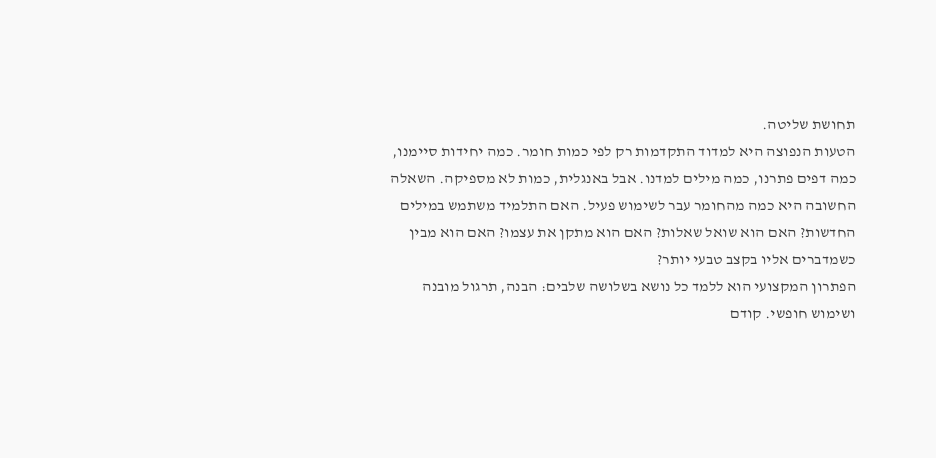תחושת שליטה.
הטעות הנפוצה היא למדוד התקדמות רק לפי כמות חומר. כמה יחידות סיימנו, כמה דפים פתרנו, כמה מילים למדנו. אבל באנגלית, כמות לא מספיקה. השאלה החשובה היא כמה מהחומר עבר לשימוש פעיל. האם התלמיד משתמש במילים החדשות? האם הוא שואל שאלות? האם הוא מתקן את עצמו? האם הוא מבין כשמדברים אליו בקצב טבעי יותר?
הפתרון המקצועי הוא ללמד כל נושא בשלושה שלבים: הבנה, תרגול מובנה ושימוש חופשי. קודם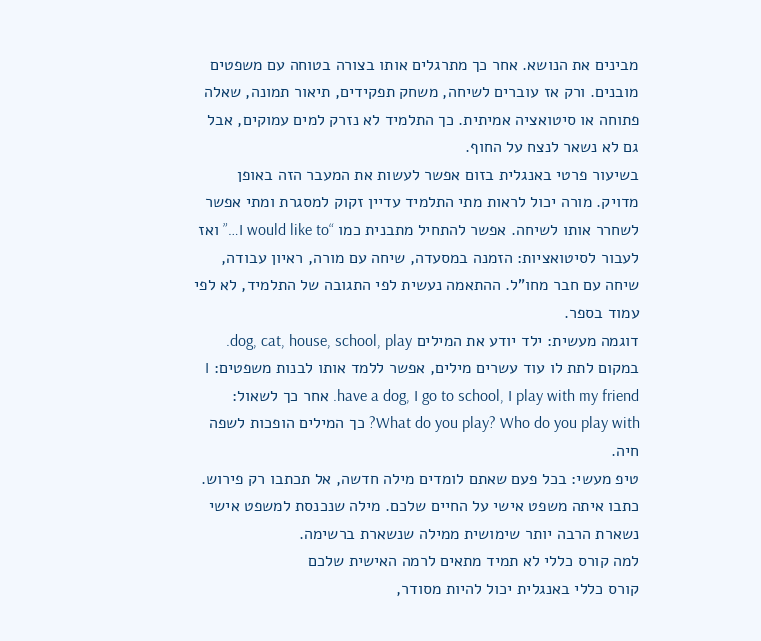מבינים את הנושא. אחר כך מתרגלים אותו בצורה בטוחה עם משפטים מובנים. ורק אז עוברים לשיחה, משחק תפקידים, תיאור תמונה, שאלה פתוחה או סיטואציה אמיתית. כך התלמיד לא נזרק למים עמוקים, אבל גם לא נשאר לנצח על החוף.
בשיעור פרטי באנגלית בזום אפשר לעשות את המעבר הזה באופן מדויק. מורה יכול לראות מתי התלמיד עדיין זקוק למסגרת ומתי אפשר לשחרר אותו לשיחה. אפשר להתחיל מתבנית כמו “I would like to…” ואז לעבור לסיטואציות: הזמנה במסעדה, שיחה עם מורה, ראיון עבודה, שיחה עם חבר מחו"ל. ההתאמה נעשית לפי התגובה של התלמיד, לא לפי עמוד בספר.
דוגמה מעשית: ילד יודע את המילים dog, cat, house, school, play. במקום לתת לו עוד עשרים מילים, אפשר ללמד אותו לבנות משפטים: I have a dog, I go to school, I play with my friend. אחר כך לשאול: What do you play? Who do you play with? כך המילים הופכות לשפה חיה.
טיפ מעשי: בכל פעם שאתם לומדים מילה חדשה, אל תכתבו רק פירוש. כתבו איתה משפט אישי על החיים שלכם. מילה שנכנסת למשפט אישי נשארת הרבה יותר שימושית ממילה שנשארת ברשימה.
למה קורס כללי לא תמיד מתאים לרמה האישית שלכם
קורס כללי באנגלית יכול להיות מסודר,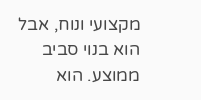מקצועי ונוח, אבל הוא בנוי סביב ממוצע. הוא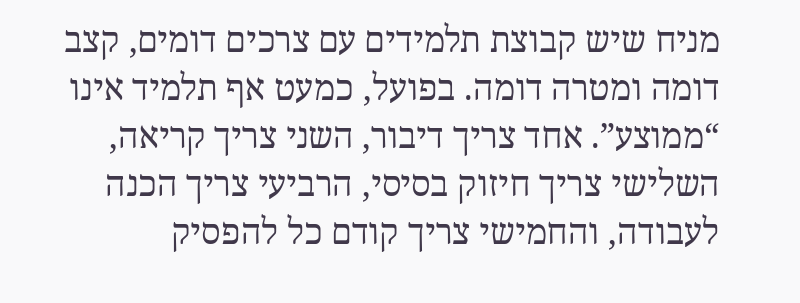מניח שיש קבוצת תלמידים עם צרכים דומים, קצב דומה ומטרה דומה. בפועל, כמעט אף תלמיד אינו “ממוצע”. אחד צריך דיבור, השני צריך קריאה, השלישי צריך חיזוק בסיסי, הרביעי צריך הכנה לעבודה, והחמישי צריך קודם כל להפסיק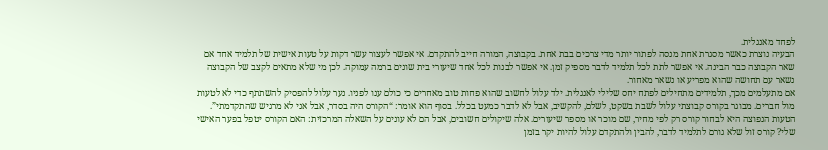לפחד מאנגלית.
הבעיה נוצרת כאשר מסגרת אחת מנסה לפתור יותר מדי צרכים בבת אחת. בקבוצה, המורה חייב להתקדם. אי אפשר לעצור עשר דקות על טעות אישית של תלמיד אחד אם שאר הקבוצה כבר הבינה. אי אפשר לתת לכל תלמיד לדבר מספיק זמן. אי אפשר לבנות לכל אחד שיעורי בית שונים ברמה עמוקה. לכן מי שלא מתאים לקצב של הקבוצה נשאר עם תחושה שהוא מפריע או נשאר מאחור.
אם מתעלמים מכך, תלמידים מתחילים לפתח יחס שלילי לאנגלית. ילד עלול לחשוב שהוא פחות טוב מאחרים כי כולם ענו לפניו. נער עלול להפסיק להשתתף כדי לא לטעות מול חברים. מבוגר בקורס קבוצתי עלול לשבת בשקט, לשלם, להקשיב, אבל לא לדבר כמעט בכלל. בסוף הוא אומר: “הקורס היה בסדר, אבל אני לא מרגיש שהתקדמתי”.
הטעות הנפוצה היא לבחור קורס רק לפי מחיר, שם מוכר או מספר שיעורים. אלה שיקולים חשובים, אבל הם לא עונים על השאלה המרכזית: האם הקורס יטפל בפער האישי שלי? קורס זול שלא גורם לתלמיד לדבר, להבין ולהתקדם עלול להיות יקר בזמן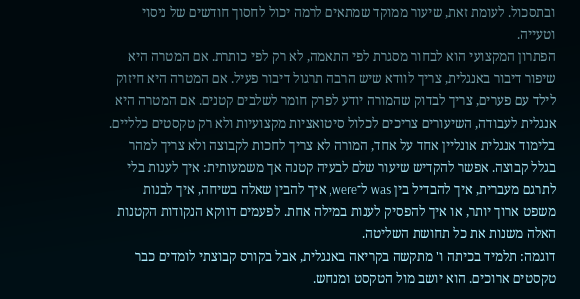ובתסכול. לעומת זאת, שיעור ממוקד שמתאים לרמה יכול לחסוך חודשים של ניסוי וטעייה.
הפתרון המקצועי הוא לבחור מסגרת לפי התאמה, לא רק לפי כותרת. אם המטרה היא שיפור דיבור באנגלית, צריך לוודא שיש הרבה תרגול דיבור פעיל. אם המטרה היא חיזוק לילד עם פערים, צריך לבדוק שהמורה יודע לפרק חומר לשלבים קטנים. אם המטרה היא אנגלית לעבודה, השיעורים צריכים לכלול סיטואציות מקצועיות ולא רק טקסטים כלליים.
בלימוד אנגלית אונליין אחד על אחד, המורה לא צריך לחכות לקבוצה ולא צריך למהר בגלל קבוצה. אפשר להקדיש שיעור שלם לבעיה קטנה אך משמעותית: איך לענות בלי לתרגם מעברית, איך להבדיל בין was ל־were, איך להבין שאלה בשיחה, איך לבנות משפט ארוך יותר, או איך להפסיק לענות במילה אחת. לפעמים דווקא הנקודות הקטנות האלה משנות את כל תחושת השליטה.
דוגמה: תלמיד בכיתה ו' מתקשה בקריאה באנגלית, אבל בקורס קבוצתי לומדים כבר טקסטים ארוכים. הוא יושב מול הטקסט ומנחש.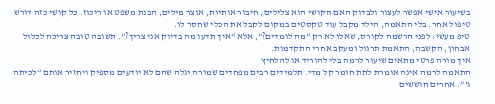בשיעור אישי אפשר לעצור ולבדוק האם הקושי הוא צלילים, חיבור אותיות, אוצר מילים, הבנת משפט או ריכוז. כל קושי כזה דורש טיפול אחר. בלי התאמה, הילד מקבל עוד טקסטים במקום לקבל את הכלי שחסר לו.
טיפ מעשי: לפני הרשמה לקורס, שאלו לא רק “מה לומדים?”, אלא “איך תדעו מה בדיוק אני צריך?”. תשובה טובה צריכה לכלול אבחון, הקשבה, התאמת תרגול ומעקב אחרי התקדמות.
איך מורה פרטי מתאים שיעור לרמה בלי להוריד או להלחיץ
התאמה לרמה אינה אומרת לתת חומר קל מדי. תלמידים רבים מפחדים שמורה יגלה שהם לא יודעים מספיק ויחזיר אותם “לכיתה ג'”. אחרים חוששים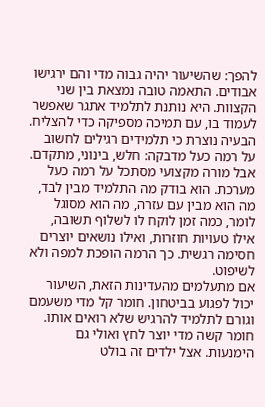להפך: שהשיעור יהיה גבוה מדי והם ירגישו אבודים. התאמה טובה נמצאת בין שני הקצוות. היא נותנת לתלמיד אתגר שאפשר לעמוד בו, עם תמיכה מספיקה כדי להצליח.
הבעיה נוצרת כי תלמידים רגילים לחשוב על רמה כעל מדבקה: חלש, בינוני, מתקדם. אבל מורה מקצועי מסתכל על רמה כעל מערכת. הוא בודק מה התלמיד מבין לבד, מה הוא מבין עם עזרה, מה הוא מסוגל לומר, כמה זמן לוקח לו לשלוף תשובה, אילו טעויות חוזרות, ואילו נושאים יוצרים חסימה רגשית. כך הרמה הופכת למפה ולא לשיפוט.
אם מתעלמים מהעדינות הזאת, השיעור יכול לפגוע בביטחון. חומר קל מדי משעמם וגורם לתלמיד להרגיש שלא רואים אותו. חומר קשה מדי יוצר לחץ ואולי גם הימנעות. אצל ילדים זה בולט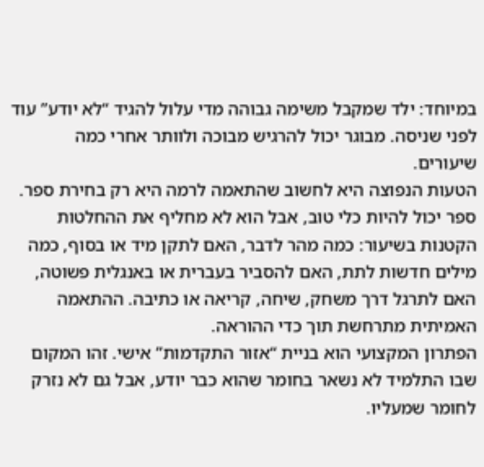במיוחד: ילד שמקבל משימה גבוהה מדי עלול להגיד “לא יודע” עוד לפני שניסה. מבוגר יכול להרגיש מבוכה ולוותר אחרי כמה שיעורים.
הטעות הנפוצה היא לחשוב שהתאמה לרמה היא רק בחירת ספר. ספר יכול להיות כלי טוב, אבל הוא לא מחליף את ההחלטות הקטנות בשיעור: כמה מהר לדבר, האם לתקן מיד או בסוף, כמה מילים חדשות לתת, האם להסביר בעברית או באנגלית פשוטה, האם לתרגל דרך משחק, שיחה, קריאה או כתיבה. ההתאמה האמיתית מתרחשת תוך כדי ההוראה.
הפתרון המקצועי הוא בניית “אזור התקדמות” אישי. זהו המקום שבו התלמיד לא נשאר בחומר שהוא כבר יודע, אבל גם לא נזרק לחומר שמעליו.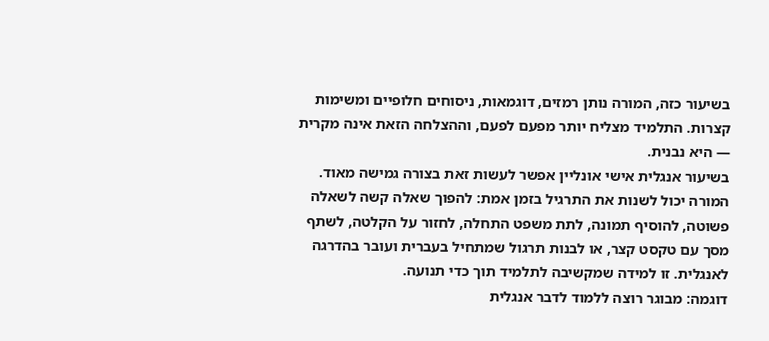בשיעור כזה, המורה נותן רמזים, דוגמאות, ניסוחים חלופיים ומשימות קצרות. התלמיד מצליח יותר מפעם לפעם, וההצלחה הזאת אינה מקרית — היא נבנית.
בשיעור אנגלית אישי אונליין אפשר לעשות זאת בצורה גמישה מאוד. המורה יכול לשנות את התרגיל בזמן אמת: להפוך שאלה קשה לשאלה פשוטה, להוסיף תמונה, לתת משפט התחלה, לחזור על הקלטה, לשתף מסך עם טקסט קצר, או לבנות תרגול שמתחיל בעברית ועובר בהדרגה לאנגלית. זו למידה שמקשיבה לתלמיד תוך כדי תנועה.
דוגמה: מבוגר רוצה ללמוד לדבר אנגלית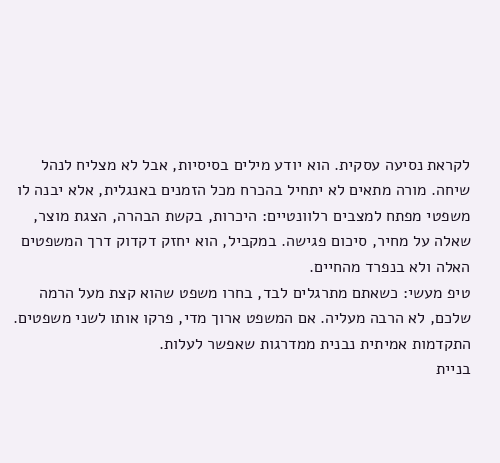לקראת נסיעה עסקית. הוא יודע מילים בסיסיות, אבל לא מצליח לנהל שיחה. מורה מתאים לא יתחיל בהכרח מכל הזמנים באנגלית, אלא יבנה לו משפטי מפתח למצבים רלוונטיים: היכרות, בקשת הבהרה, הצגת מוצר, שאלה על מחיר, סיכום פגישה. במקביל, הוא יחזק דקדוק דרך המשפטים האלה ולא בנפרד מהחיים.
טיפ מעשי: כשאתם מתרגלים לבד, בחרו משפט שהוא קצת מעל הרמה שלכם, לא הרבה מעליה. אם המשפט ארוך מדי, פרקו אותו לשני משפטים. התקדמות אמיתית נבנית ממדרגות שאפשר לעלות.
בניית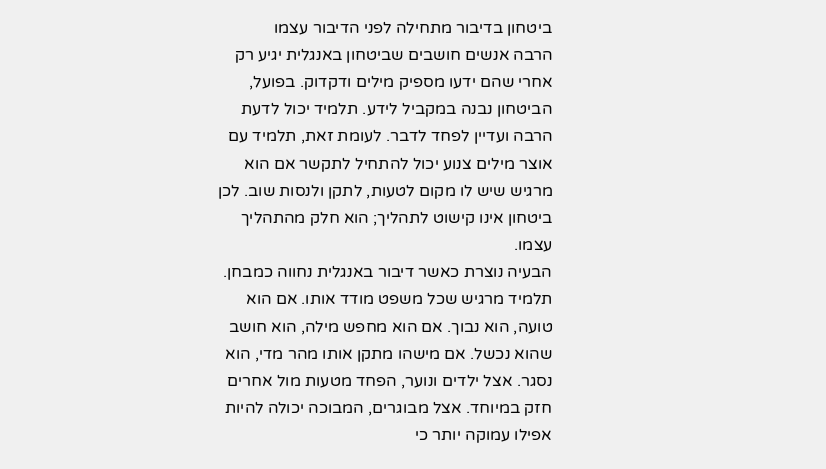ביטחון בדיבור מתחילה לפני הדיבור עצמו
הרבה אנשים חושבים שביטחון באנגלית יגיע רק אחרי שהם ידעו מספיק מילים ודקדוק. בפועל, הביטחון נבנה במקביל לידע. תלמיד יכול לדעת הרבה ועדיין לפחד לדבר. לעומת זאת, תלמיד עם אוצר מילים צנוע יכול להתחיל לתקשר אם הוא מרגיש שיש לו מקום לטעות, לתקן ולנסות שוב. לכן ביטחון אינו קישוט לתהליך; הוא חלק מהתהליך עצמו.
הבעיה נוצרת כאשר דיבור באנגלית נחווה כמבחן. תלמיד מרגיש שכל משפט מודד אותו. אם הוא טועה, הוא נבוך. אם הוא מחפש מילה, הוא חושב שהוא נכשל. אם מישהו מתקן אותו מהר מדי, הוא נסגר. אצל ילדים ונוער, הפחד מטעות מול אחרים חזק במיוחד. אצל מבוגרים, המבוכה יכולה להיות אפילו עמוקה יותר כי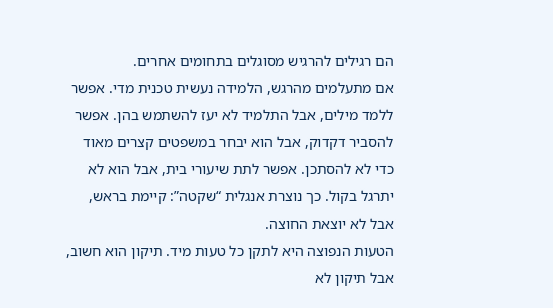הם רגילים להרגיש מסוגלים בתחומים אחרים.
אם מתעלמים מהרגש, הלמידה נעשית טכנית מדי. אפשר ללמד מילים, אבל התלמיד לא יעז להשתמש בהן. אפשר להסביר דקדוק, אבל הוא יבחר במשפטים קצרים מאוד כדי לא להסתכן. אפשר לתת שיעורי בית, אבל הוא לא יתרגל בקול. כך נוצרת אנגלית “שקטה”: קיימת בראש, אבל לא יוצאת החוצה.
הטעות הנפוצה היא לתקן כל טעות מיד. תיקון הוא חשוב, אבל תיקון לא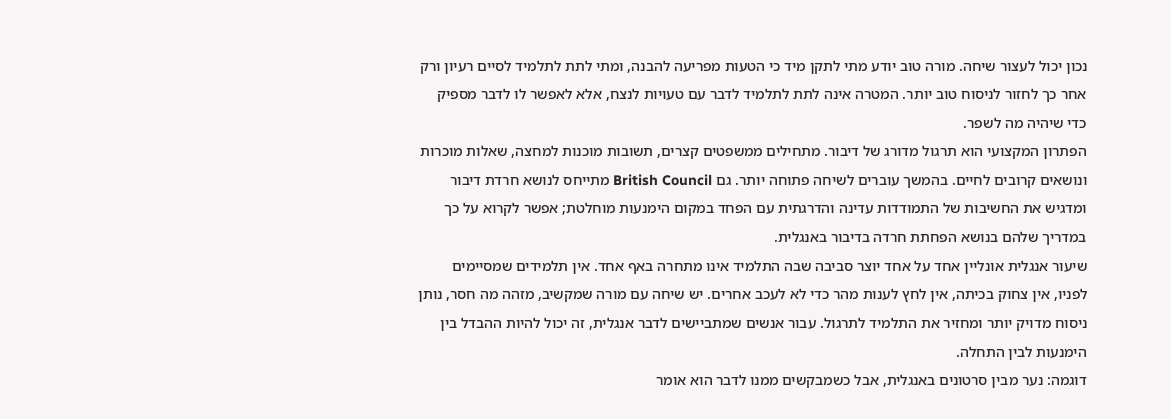נכון יכול לעצור שיחה. מורה טוב יודע מתי לתקן מיד כי הטעות מפריעה להבנה, ומתי לתת לתלמיד לסיים רעיון ורק אחר כך לחזור לניסוח טוב יותר. המטרה אינה לתת לתלמיד לדבר עם טעויות לנצח, אלא לאפשר לו לדבר מספיק כדי שיהיה מה לשפר.
הפתרון המקצועי הוא תרגול מדורג של דיבור. מתחילים ממשפטים קצרים, תשובות מוכנות למחצה, שאלות מוכרות ונושאים קרובים לחיים. בהמשך עוברים לשיחה פתוחה יותר. גם British Council מתייחס לנושא חרדת דיבור ומדגיש את החשיבות של התמודדות עדינה והדרגתית עם הפחד במקום הימנעות מוחלטת; אפשר לקרוא על כך במדריך שלהם בנושא הפחתת חרדה בדיבור באנגלית.
שיעור אנגלית אונליין אחד על אחד יוצר סביבה שבה התלמיד אינו מתחרה באף אחד. אין תלמידים שמסיימים לפניו, אין צחוק בכיתה, אין לחץ לענות מהר כדי לא לעכב אחרים. יש שיחה עם מורה שמקשיב, מזהה מה חסר, נותן ניסוח מדויק יותר ומחזיר את התלמיד לתרגול. עבור אנשים שמתביישים לדבר אנגלית, זה יכול להיות ההבדל בין הימנעות לבין התחלה.
דוגמה: נער מבין סרטונים באנגלית, אבל כשמבקשים ממנו לדבר הוא אומר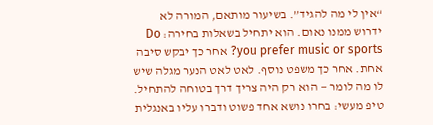“אין לי מה להגיד”. בשיעור מותאם, המורה לא ידרוש ממנו נאום. הוא יתחיל בשאלות בחירה: Do you prefer music or sports? אחר כך יבקש סיבה אחת. אחר כך משפט נוסף. לאט לאט הנער מגלה שיש לו מה לומר — הוא רק היה צריך דרך בטוחה להתחיל.
טיפ מעשי: בחרו נושא אחד פשוט ודברו עליו באנגלית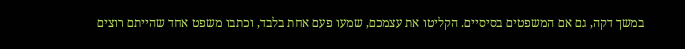במשך דקה, גם אם המשפטים בסיסיים. הקליטו את עצמכם, שמעו פעם אחת בלבד, וכתבו משפט אחד שהייתם רוצים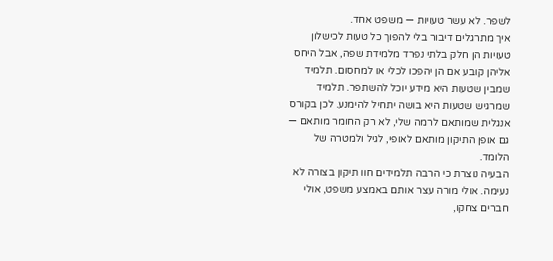לשפר. לא עשר טעויות — משפט אחד.
איך מתרגלים דיבור בלי להפוך כל טעות לכישלון
טעויות הן חלק בלתי נפרד מלמידת שפה, אבל היחס אליהן קובע אם הן יהפכו לכלי או למחסום. תלמיד שמבין שטעות היא מידע יוכל להשתפר. תלמיד שמרגיש שטעות היא בושה יתחיל להימנע. לכן בקורס אנגלית שמותאם לרמה שלי, לא רק החומר מותאם — גם אופן התיקון מותאם לאופי, לגיל ולמטרה של הלומד.
הבעיה נוצרת כי הרבה תלמידים חוו תיקון בצורה לא נעימה. אולי מורה עצר אותם באמצע משפט, אולי חברים צחקו,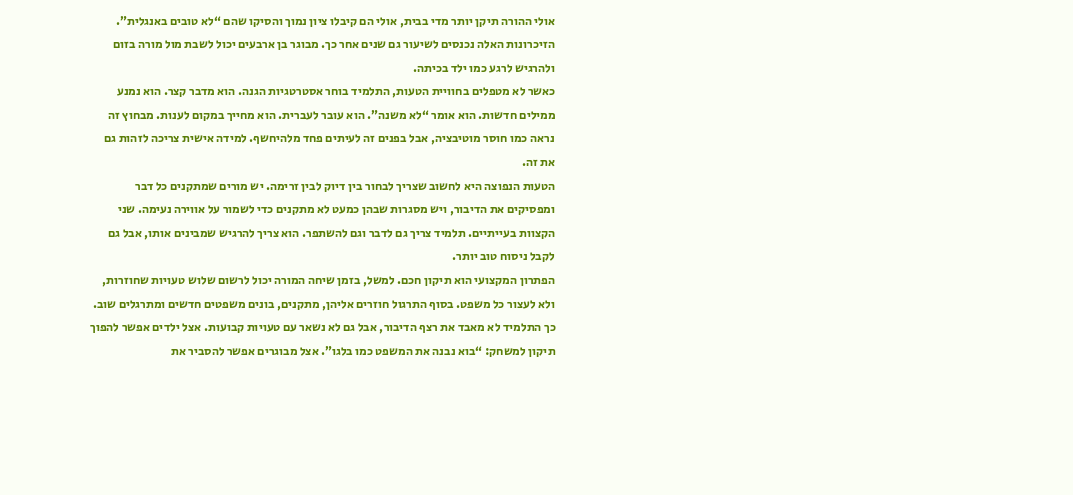אולי ההורה תיקן יותר מדי בבית, אולי הם קיבלו ציון נמוך והסיקו שהם “לא טובים באנגלית”. הזיכרונות האלה נכנסים לשיעור גם שנים אחר כך. מבוגר בן ארבעים יכול לשבת מול מורה בזום ולהרגיש לרגע כמו ילד בכיתה.
כאשר לא מטפלים בחוויית הטעות, התלמיד בוחר אסטרטגיות הגנה. הוא מדבר קצר. הוא נמנע ממילים חדשות. הוא אומר “לא משנה”. הוא עובר לעברית. הוא מחייך במקום לענות. מבחוץ זה נראה כמו חוסר מוטיבציה, אבל בפנים זה לעיתים פחד מלהיחשף. למידה אישית צריכה לזהות גם את זה.
הטעות הנפוצה היא לחשוב שצריך לבחור בין דיוק לבין זרימה. יש מורים שמתקנים כל דבר ומפסיקים את הדיבור, ויש מסגרות שבהן כמעט לא מתקנים כדי לשמור על אווירה נעימה. שני הקצוות בעייתיים. תלמיד צריך גם לדבר וגם להשתפר. הוא צריך להרגיש שמבינים אותו, אבל גם לקבל ניסוח טוב יותר.
הפתרון המקצועי הוא תיקון חכם. למשל, בזמן שיחה המורה יכול לרשום שלוש טעויות שחוזרות, ולא לעצור כל משפט. בסוף התרגול חוזרים אליהן, מתקנים, בונים משפטים חדשים ומתרגלים שוב. כך התלמיד לא מאבד את רצף הדיבור, אבל גם לא נשאר עם טעויות קבועות. אצל ילדים אפשר להפוך תיקון למשחק: “בוא נבנה את המשפט כמו בלגו”. אצל מבוגרים אפשר להסביר את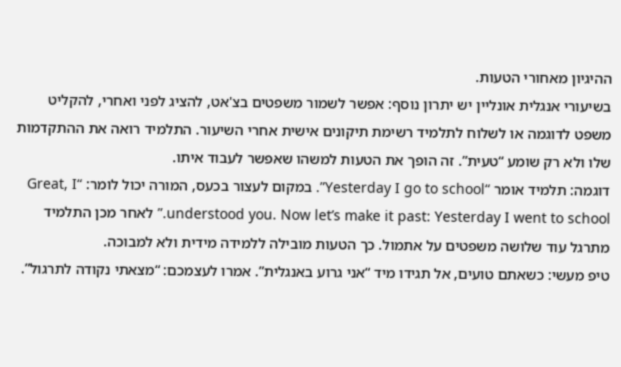ההיגיון מאחורי הטעות.
בשיעורי אנגלית אונליין יש יתרון נוסף: אפשר לשמור משפטים בצ'אט, להציג לפני ואחרי, להקליט משפט לדוגמה או לשלוח לתלמיד רשימת תיקונים אישית אחרי השיעור. התלמיד רואה את ההתקדמות שלו ולא רק שומע “טעית”. זה הופך את הטעות למשהו שאפשר לעבוד איתו.
דוגמה: תלמיד אומר “Yesterday I go to school”. במקום לעצור בכעס, המורה יכול לומר: “Great, I understood you. Now let’s make it past: Yesterday I went to school.” לאחר מכן התלמיד מתרגל עוד שלושה משפטים על אתמול. כך הטעות מובילה ללמידה מידית ולא למבוכה.
טיפ מעשי: כשאתם טועים, אל תגידו מיד “אני גרוע באנגלית”. אמרו לעצמכם: “מצאתי נקודה לתרגול”.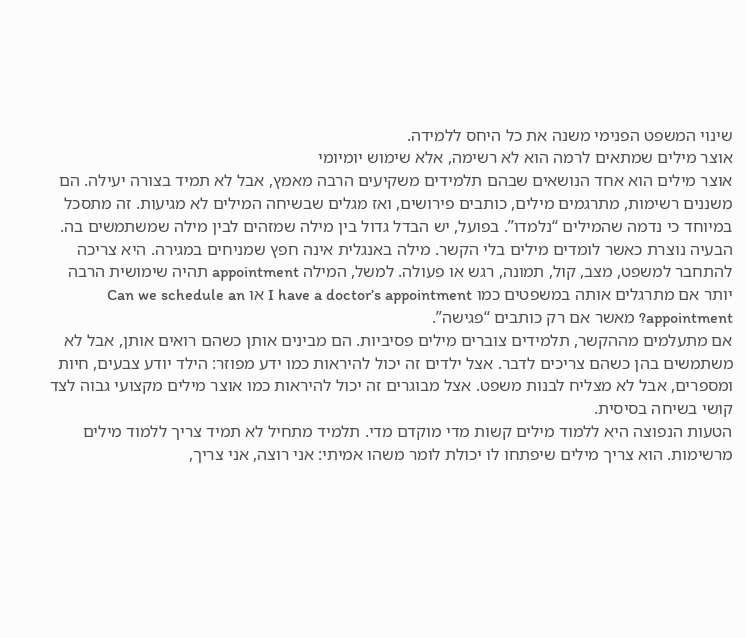שינוי המשפט הפנימי משנה את כל היחס ללמידה.
אוצר מילים שמתאים לרמה הוא לא רשימה, אלא שימוש יומיומי
אוצר מילים הוא אחד הנושאים שבהם תלמידים משקיעים הרבה מאמץ, אבל לא תמיד בצורה יעילה. הם משננים רשימות, מתרגמים מילים, כותבים פירושים, ואז מגלים שבשיחה המילים לא מגיעות. זה מתסכל במיוחד כי נדמה שהמילים “נלמדו”. בפועל, יש הבדל גדול בין מילה שמזהים לבין מילה שמשתמשים בה.
הבעיה נוצרת כאשר לומדים מילים בלי הקשר. מילה באנגלית אינה חפץ שמניחים במגירה. היא צריכה להתחבר למשפט, מצב, קול, תמונה, רגש או פעולה. למשל, המילה appointment תהיה שימושית הרבה יותר אם מתרגלים אותה במשפטים כמו I have a doctor’s appointment או Can we schedule an appointment? מאשר אם רק כותבים “פגישה”.
אם מתעלמים מההקשר, תלמידים צוברים מילים פסיביות. הם מבינים אותן כשהם רואים אותן, אבל לא משתמשים בהן כשהם צריכים לדבר. אצל ילדים זה יכול להיראות כמו ידע מפוזר: הילד יודע צבעים, חיות ומספרים, אבל לא מצליח לבנות משפט. אצל מבוגרים זה יכול להיראות כמו אוצר מילים מקצועי גבוה לצד קושי בשיחה בסיסית.
הטעות הנפוצה היא ללמוד מילים קשות מדי מוקדם מדי. תלמיד מתחיל לא תמיד צריך ללמוד מילים מרשימות. הוא צריך מילים שיפתחו לו יכולת לומר משהו אמיתי: אני רוצה, אני צריך,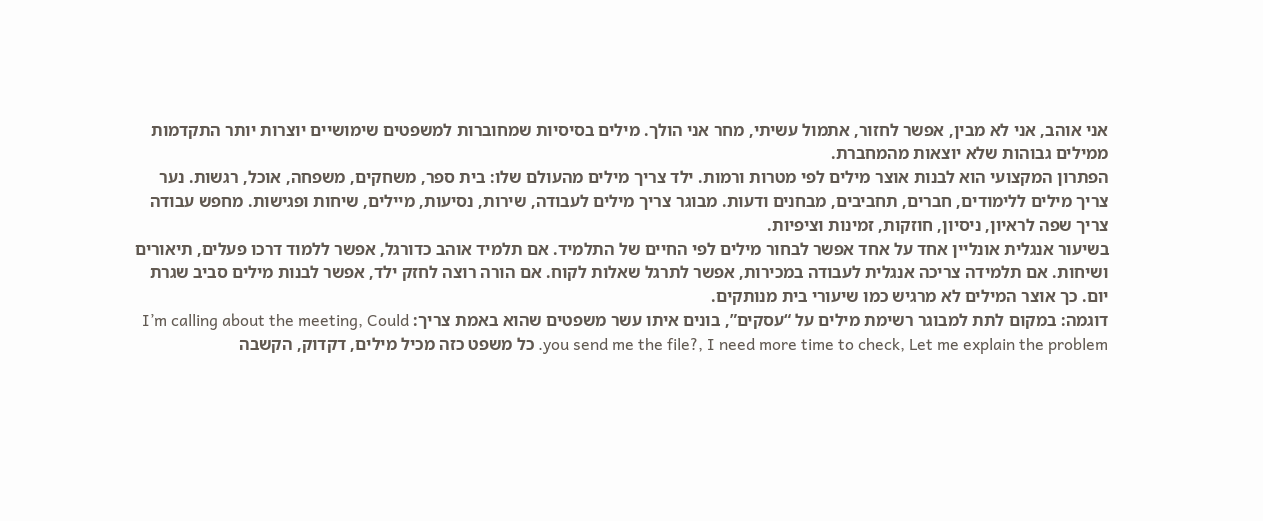אני אוהב, אני לא מבין, אפשר לחזור, אתמול עשיתי, מחר אני הולך. מילים בסיסיות שמחוברות למשפטים שימושיים יוצרות יותר התקדמות ממילים גבוהות שלא יוצאות מהמחברת.
הפתרון המקצועי הוא לבנות אוצר מילים לפי מטרות ורמות. ילד צריך מילים מהעולם שלו: בית ספר, משחקים, משפחה, אוכל, רגשות. נער צריך מילים ללימודים, חברים, תחביבים, מבחנים ודעות. מבוגר צריך מילים לעבודה, שירות, נסיעות, מיילים, שיחות ופגישות. מחפש עבודה צריך שפה לראיון, ניסיון, חוזקות, זמינות וציפיות.
בשיעור אנגלית אונליין אחד על אחד אפשר לבחור מילים לפי החיים של התלמיד. אם תלמיד אוהב כדורגל, אפשר ללמוד דרכו פעלים, תיאורים ושיחות. אם תלמידה צריכה אנגלית לעבודה במכירות, אפשר לתרגל שאלות לקוח. אם הורה רוצה לחזק ילד, אפשר לבנות מילים סביב שגרת יום. כך אוצר המילים לא מרגיש כמו שיעורי בית מנותקים.
דוגמה: במקום לתת למבוגר רשימת מילים על “עסקים”, בונים איתו עשר משפטים שהוא באמת צריך: I’m calling about the meeting, Could you send me the file?, I need more time to check, Let me explain the problem. כל משפט כזה מכיל מילים, דקדוק, הקשבה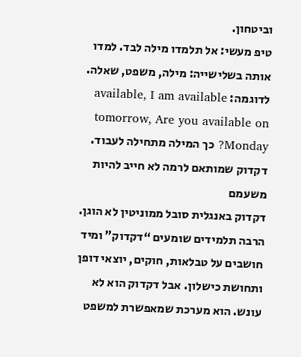וביטחון.
טיפ מעשי: אל תלמדו מילה לבד. למדו אותה בשלישייה: מילה, משפט, שאלה. לדוגמה: available, I am available tomorrow, Are you available on Monday? כך המילה מתחילה לעבוד.
דקדוק שמותאם לרמה לא חייב להיות משעמם
דקדוק באנגלית סובל ממוניטין לא הוגן. הרבה תלמידים שומעים “דקדוק” ומיד חושבים על טבלאות, חוקים, יוצאי דופן ותחושת כישלון. אבל דקדוק הוא לא עונש. הוא מערכת שמאפשרת למשפט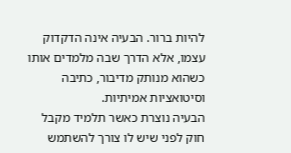להיות ברור. הבעיה אינה הדקדוק עצמו, אלא הדרך שבה מלמדים אותו כשהוא מנותק מדיבור, כתיבה וסיטואציות אמיתיות.
הבעיה נוצרת כאשר תלמיד מקבל חוק לפני שיש לו צורך להשתמש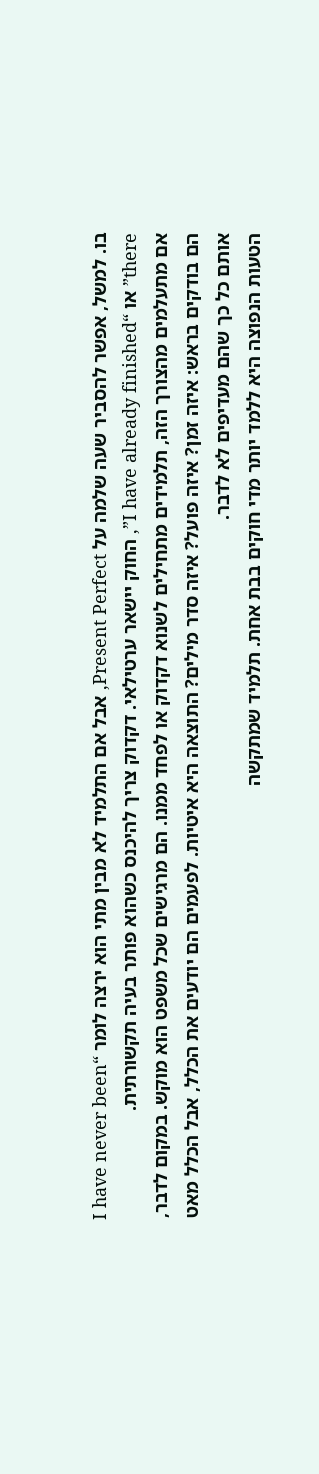בו. למשל, אפשר להסביר שעה שלמה על Present Perfect, אבל אם התלמיד לא מבין מתי הוא ירצה לומר “I have never been there” או “I have already finished”, החוק יישאר ערטילאי. דקדוק צריך להיכנס כשהוא פותר בעיה תקשורתית.
אם מתעלמים מהצורך הזה, תלמידים מתחילים לשנוא דקדוק או לפחד ממנו. הם מרגישים שכל משפט הוא מוקש. במקום לדבר, הם בודקים בראש: איזה זמן? איזה פועל? איזה סדר מילים? התוצאה היא איטיות. לפעמים הם יודעים את הכלל, אבל הכלל מאט אותם כל כך שהם מעדיפים לא לדבר.
הטעות הנפוצה היא ללמד יותר מדי חוקים בבת אחת. תלמיד שמתקשה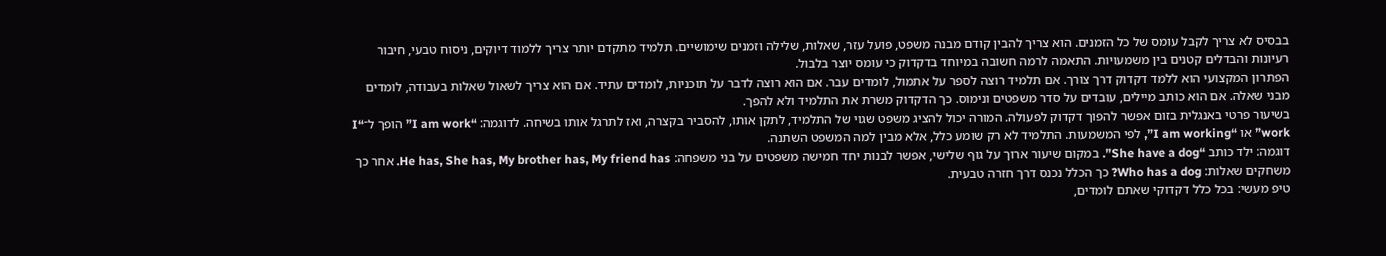בבסיס לא צריך לקבל עומס של כל הזמנים. הוא צריך להבין קודם מבנה משפט, פועל עזר, שאלות, שלילה וזמנים שימושיים. תלמיד מתקדם יותר צריך ללמוד דיוקים, ניסוח טבעי, חיבור רעיונות והבדלים קטנים בין משמעויות. התאמה לרמה חשובה במיוחד בדקדוק כי עומס יוצר בלבול.
הפתרון המקצועי הוא ללמד דקדוק דרך צורך. אם תלמיד רוצה לספר על אתמול, לומדים עבר. אם הוא רוצה לדבר על תוכניות, לומדים עתיד. אם הוא צריך לשאול שאלות בעבודה, לומדים מבני שאלה. אם הוא כותב מיילים, עובדים על סדר משפטים ונימוס. כך הדקדוק משרת את התלמיד ולא להפך.
בשיעור פרטי באנגלית בזום אפשר להפוך דקדוק לפעולה. המורה יכול להציג משפט שגוי של התלמיד, לתקן אותו, להסביר בקצרה, ואז לתרגל אותו בשיחה. לדוגמה: “I am work” הופך ל־“I work” או “I am working”, לפי המשמעות. התלמיד לא רק שומע כלל, אלא מבין למה המשפט השתנה.
דוגמה: ילד כותב “She have a dog”. במקום שיעור ארוך על גוף שלישי, אפשר לבנות יחד חמישה משפטים על בני משפחה: He has, She has, My brother has, My friend has. אחר כך משחקים שאלות: Who has a dog? כך הכלל נכנס דרך חזרה טבעית.
טיפ מעשי: בכל כלל דקדוקי שאתם לומדים,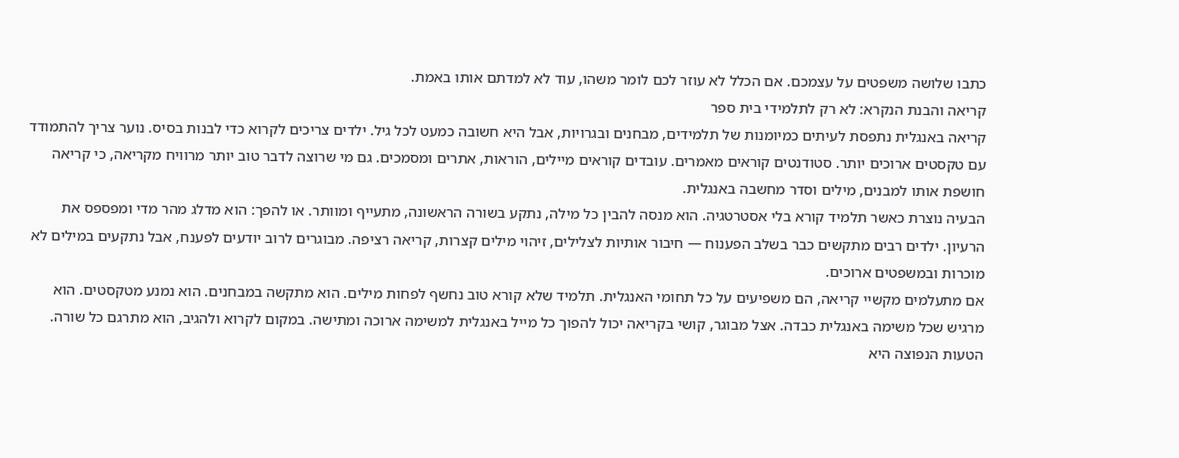כתבו שלושה משפטים על עצמכם. אם הכלל לא עוזר לכם לומר משהו, עוד לא למדתם אותו באמת.
קריאה והבנת הנקרא: לא רק לתלמידי בית ספר
קריאה באנגלית נתפסת לעיתים כמיומנות של תלמידים, מבחנים ובגרויות, אבל היא חשובה כמעט לכל גיל. ילדים צריכים לקרוא כדי לבנות בסיס. נוער צריך להתמודד עם טקסטים ארוכים יותר. סטודנטים קוראים מאמרים. עובדים קוראים מיילים, הוראות, אתרים ומסמכים. גם מי שרוצה לדבר טוב יותר מרוויח מקריאה, כי קריאה חושפת אותו למבנים, מילים וסדר מחשבה באנגלית.
הבעיה נוצרת כאשר תלמיד קורא בלי אסטרטגיה. הוא מנסה להבין כל מילה, נתקע בשורה הראשונה, מתעייף ומוותר. או להפך: הוא מדלג מהר מדי ומפספס את הרעיון. ילדים רבים מתקשים כבר בשלב הפענוח — חיבור אותיות לצלילים, זיהוי מילים קצרות, קריאה רציפה. מבוגרים לרוב יודעים לפענח, אבל נתקעים במילים לא מוכרות ובמשפטים ארוכים.
אם מתעלמים מקשיי קריאה, הם משפיעים על כל תחומי האנגלית. תלמיד שלא קורא טוב נחשף לפחות מילים. הוא מתקשה במבחנים. הוא נמנע מטקסטים. הוא מרגיש שכל משימה באנגלית כבדה. אצל מבוגר, קושי בקריאה יכול להפוך כל מייל באנגלית למשימה ארוכה ומתישה. במקום לקרוא ולהגיב, הוא מתרגם כל שורה.
הטעות הנפוצה היא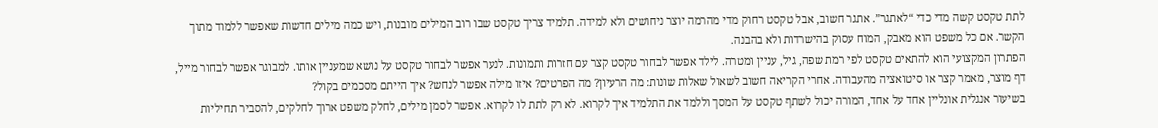לתת טקסט קשה מדי כדי “לאתגר”. אתגר חשוב, אבל טקסט רחוק מדי מהרמה יוצר ניחושים ולא למידה. תלמיד צריך טקסט שבו רוב המילים מובנות, ויש כמה מילים חדשות שאפשר ללמוד מתוך הקשר. אם כל משפט הוא מאבק, המוח עסוק בהישרדות ולא בהבנה.
הפתרון המקצועי הוא להתאים טקסט לפי רמת שפה, גיל, עניין ומטרה. לילד אפשר לבחור טקסט קצר עם חזרות ותמונות. לנער אפשר לבחור טקסט על נושא שמעניין אותו. למבוגר אפשר לבחור מייל, דף מוצר, מאמר קצר או סיטואציה מהעבודה. אחרי הקריאה חשוב לשאול שאלות שונות: מה הרעיון? מה הפרטים? איזו מילה אפשר לנחש? איך הייתם מסכמים בקול?
בשיעור אנגלית אונליין אחד על אחד, המורה יכול לשתף טקסט על המסך וללמד את התלמיד איך לקרוא. לא רק לתת לו לקרוא. אפשר לסמן מילים, לחלק משפט ארוך לחלקים, להסביר תחיליות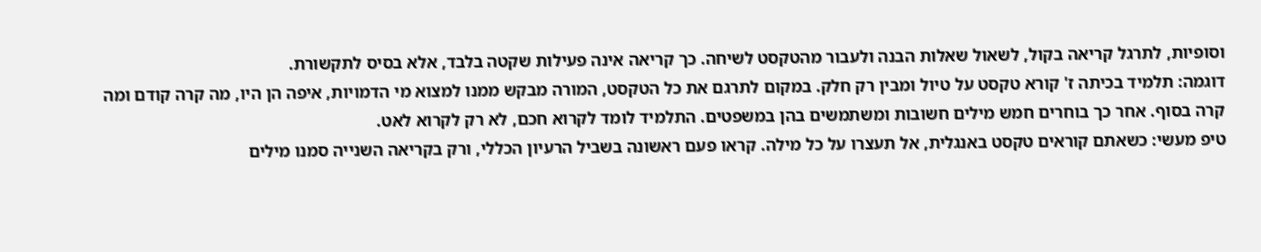וסופיות, לתרגל קריאה בקול, לשאול שאלות הבנה ולעבור מהטקסט לשיחה. כך קריאה אינה פעילות שקטה בלבד, אלא בסיס לתקשורת.
דוגמה: תלמיד בכיתה ז' קורא טקסט על טיול ומבין רק חלק. במקום לתרגם את כל הטקסט, המורה מבקש ממנו למצוא מי הדמויות, איפה הן היו, מה קרה קודם ומה קרה בסוף. אחר כך בוחרים חמש מילים חשובות ומשתמשים בהן במשפטים. התלמיד לומד לקרוא חכם, לא רק לקרוא לאט.
טיפ מעשי: כשאתם קוראים טקסט באנגלית, אל תעצרו על כל מילה. קראו פעם ראשונה בשביל הרעיון הכללי, ורק בקריאה השנייה סמנו מילים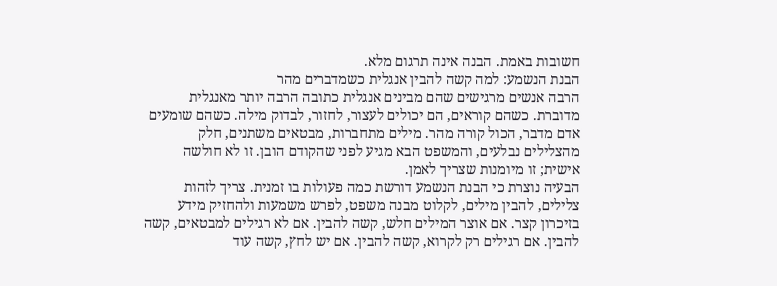חשובות באמת. הבנה אינה תרגום מלא.
הבנת הנשמע: למה קשה להבין אנגלית כשמדברים מהר
הרבה אנשים מרגישים שהם מבינים אנגלית כתובה הרבה יותר מאנגלית מדוברת. כשהם קוראים, הם יכולים לעצור, לחזור, לבדוק מילה. כשהם שומעים אדם מדבר, הכול קורה מהר. מילים מתחברות, מבטאים משתנים, חלק מהצלילים נבלעים, והמשפט הבא מגיע לפני שהקודם הובן. זו לא חולשה אישית; זו מיומנות שצריך לאמן.
הבעיה נוצרת כי הבנת הנשמע דורשת כמה פעולות בו זמנית. צריך לזהות צלילים, להבין מילים, לקלוט מבנה משפט, לפרש משמעות ולהחזיק מידע בזיכרון קצר. אם אוצר המילים חלש, קשה להבין. אם לא רגילים למבטאים, קשה להבין. אם רגילים רק לקרוא, קשה להבין. אם יש לחץ, קשה עוד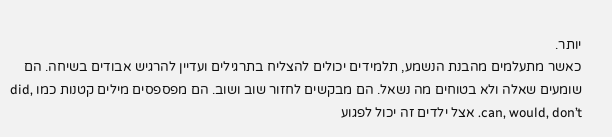יותר.
כאשר מתעלמים מהבנת הנשמע, תלמידים יכולים להצליח בתרגילים ועדיין להרגיש אבודים בשיחה. הם שומעים שאלה ולא בטוחים מה נשאל. הם מבקשים לחזור שוב ושוב. הם מפספסים מילים קטנות כמו did, can, would, don’t. אצל ילדים זה יכול לפגוע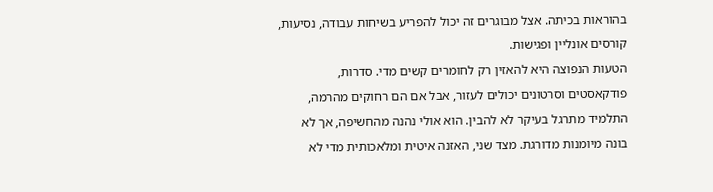בהוראות בכיתה. אצל מבוגרים זה יכול להפריע בשיחות עבודה, נסיעות, קורסים אונליין ופגישות.
הטעות הנפוצה היא להאזין רק לחומרים קשים מדי. סדרות, פודקאסטים וסרטונים יכולים לעזור, אבל אם הם רחוקים מהרמה, התלמיד מתרגל בעיקר לא להבין. הוא אולי נהנה מהחשיפה, אך לא בונה מיומנות מדורגת. מצד שני, האזנה איטית ומלאכותית מדי לא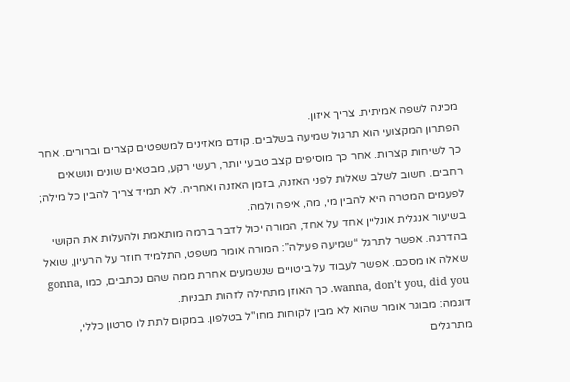מכינה לשפה אמיתית. צריך איזון.
הפתרון המקצועי הוא תרגול שמיעה בשלבים. קודם מאזינים למשפטים קצרים וברורים. אחר כך לשיחות קצרות. אחר כך מוסיפים קצב טבעי יותר, רעשי רקע, מבטאים שונים ונושאים רחבים. חשוב לשלב שאלות לפני האזנה, בזמן האזנה ואחריה. לא תמיד צריך להבין כל מילה; לפעמים המטרה היא להבין מי, מה, איפה ולמה.
בשיעור אנגלית אונליין אחד על אחד, המורה יכול לדבר ברמה מותאמת ולהעלות את הקושי בהדרגה. אפשר לתרגל “שמיעה פעילה”: המורה אומר משפט, התלמיד חוזר על הרעיון, שואל שאלה או מסכם. אפשר לעבוד על ביטויים שנשמעים אחרת ממה שהם נכתבים, כמו gonna, wanna, don’t you, did you. כך האוזן מתחילה לזהות תבניות.
דוגמה: מבוגר אומר שהוא לא מבין לקוחות מחו"ל בטלפון. במקום לתת לו סרטון כללי, מתרגלים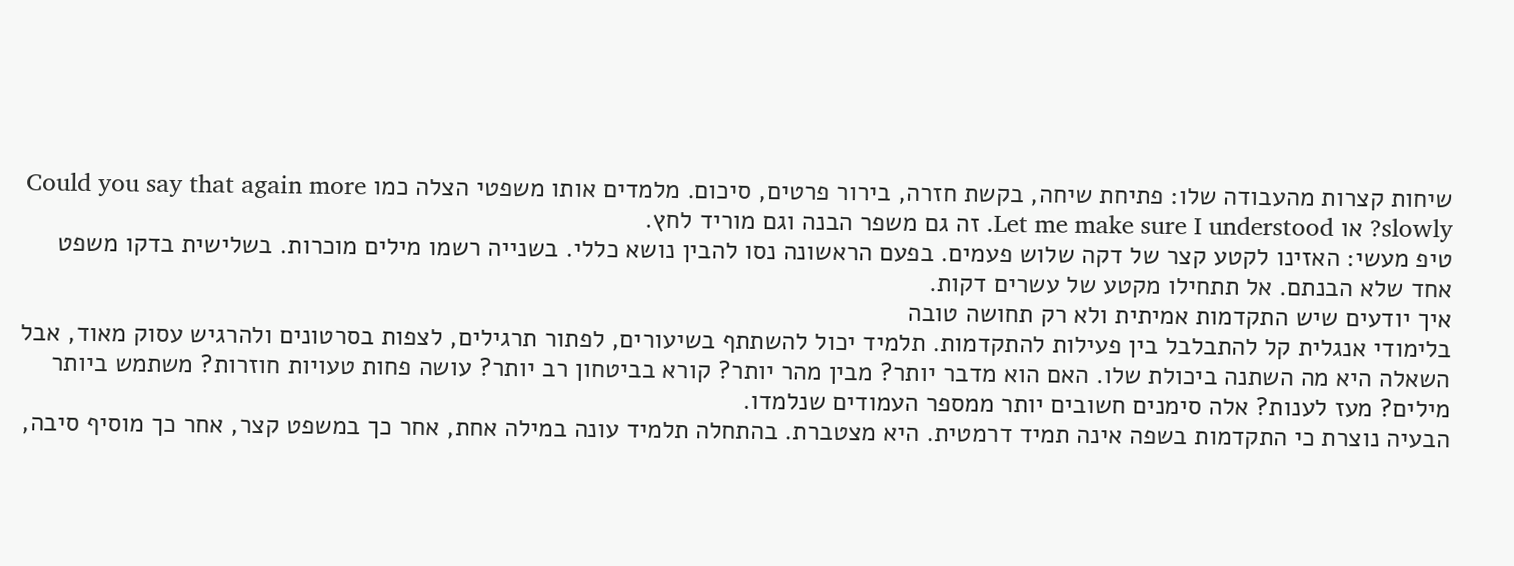שיחות קצרות מהעבודה שלו: פתיחת שיחה, בקשת חזרה, בירור פרטים, סיכום. מלמדים אותו משפטי הצלה כמו Could you say that again more slowly? או Let me make sure I understood. זה גם משפר הבנה וגם מוריד לחץ.
טיפ מעשי: האזינו לקטע קצר של דקה שלוש פעמים. בפעם הראשונה נסו להבין נושא כללי. בשנייה רשמו מילים מוכרות. בשלישית בדקו משפט אחד שלא הבנתם. אל תתחילו מקטע של עשרים דקות.
איך יודעים שיש התקדמות אמיתית ולא רק תחושה טובה
בלימודי אנגלית קל להתבלבל בין פעילות להתקדמות. תלמיד יכול להשתתף בשיעורים, לפתור תרגילים, לצפות בסרטונים ולהרגיש עסוק מאוד, אבל השאלה היא מה השתנה ביכולת שלו. האם הוא מדבר יותר? מבין מהר יותר? קורא בביטחון רב יותר? עושה פחות טעויות חוזרות? משתמש ביותר מילים? מעז לענות? אלה סימנים חשובים יותר ממספר העמודים שנלמדו.
הבעיה נוצרת כי התקדמות בשפה אינה תמיד דרמטית. היא מצטברת. בהתחלה תלמיד עונה במילה אחת, אחר כך במשפט קצר, אחר כך מוסיף סיבה,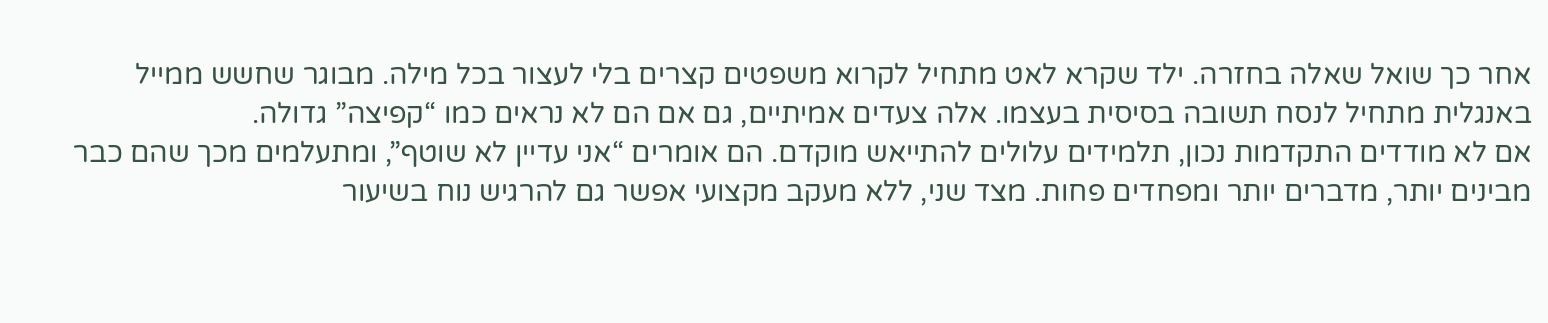אחר כך שואל שאלה בחזרה. ילד שקרא לאט מתחיל לקרוא משפטים קצרים בלי לעצור בכל מילה. מבוגר שחשש ממייל באנגלית מתחיל לנסח תשובה בסיסית בעצמו. אלה צעדים אמיתיים, גם אם הם לא נראים כמו “קפיצה” גדולה.
אם לא מודדים התקדמות נכון, תלמידים עלולים להתייאש מוקדם. הם אומרים “אני עדיין לא שוטף”, ומתעלמים מכך שהם כבר מבינים יותר, מדברים יותר ומפחדים פחות. מצד שני, ללא מעקב מקצועי אפשר גם להרגיש נוח בשיעור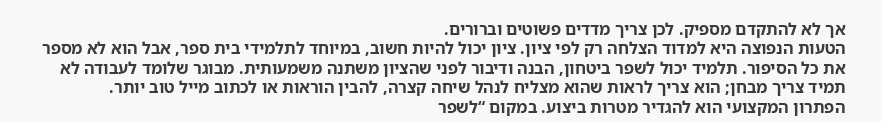אך לא להתקדם מספיק. לכן צריך מדדים פשוטים וברורים.
הטעות הנפוצה היא למדוד הצלחה רק לפי ציון. ציון יכול להיות חשוב, במיוחד לתלמידי בית ספר, אבל הוא לא מספר את כל הסיפור. תלמיד יכול לשפר ביטחון, הבנה ודיבור לפני שהציון משתנה משמעותית. מבוגר שלומד לעבודה לא תמיד צריך מבחן; הוא צריך לראות שהוא מצליח לנהל שיחה קצרה, להבין הוראות או לכתוב מייל טוב יותר.
הפתרון המקצועי הוא להגדיר מטרות ביצוע. במקום “לשפר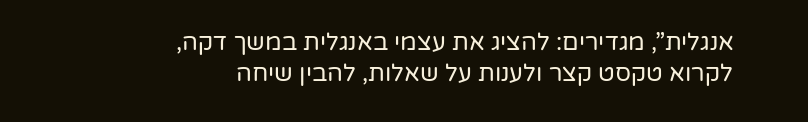אנגלית”, מגדירים: להציג את עצמי באנגלית במשך דקה, לקרוא טקסט קצר ולענות על שאלות, להבין שיחה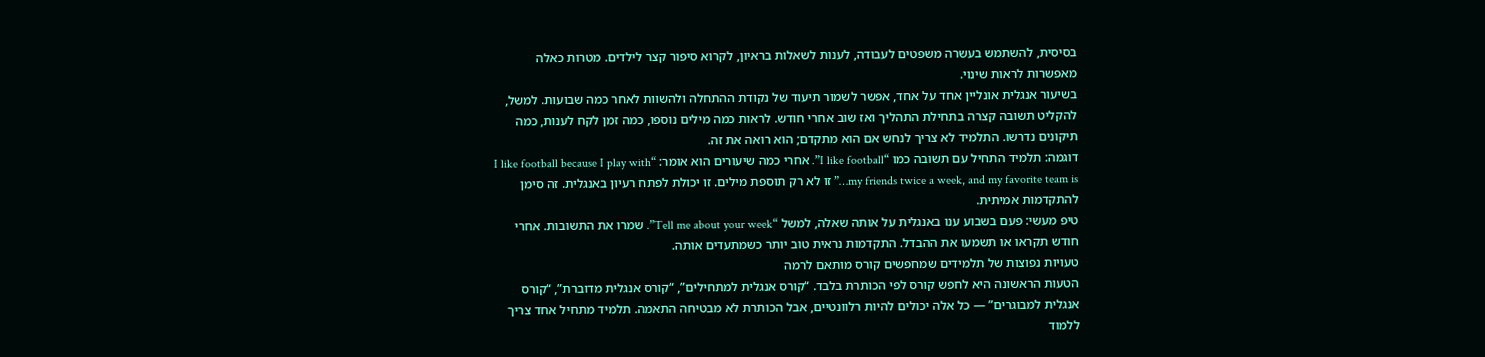בסיסית, להשתמש בעשרה משפטים לעבודה, לענות לשאלות בראיון, לקרוא סיפור קצר לילדים. מטרות כאלה מאפשרות לראות שינוי.
בשיעור אנגלית אונליין אחד על אחד, אפשר לשמור תיעוד של נקודת ההתחלה ולהשוות לאחר כמה שבועות. למשל, להקליט תשובה קצרה בתחילת התהליך ואז שוב אחרי חודש. לראות כמה מילים נוספו, כמה זמן לקח לענות, כמה תיקונים נדרשו. התלמיד לא צריך לנחש אם הוא מתקדם; הוא רואה את זה.
דוגמה: תלמיד התחיל עם תשובה כמו “I like football”. אחרי כמה שיעורים הוא אומר: “I like football because I play with my friends twice a week, and my favorite team is…” זו לא רק תוספת מילים. זו יכולת לפתח רעיון באנגלית. זה סימן להתקדמות אמיתית.
טיפ מעשי: פעם בשבוע ענו באנגלית על אותה שאלה, למשל “Tell me about your week”. שמרו את התשובות. אחרי חודש תקראו או תשמעו את ההבדל. התקדמות נראית טוב יותר כשמתעדים אותה.
טעויות נפוצות של תלמידים שמחפשים קורס מותאם לרמה
הטעות הראשונה היא לחפש קורס לפי הכותרת בלבד. “קורס אנגלית למתחילים”, “קורס אנגלית מדוברת”, “קורס אנגלית למבוגרים” — כל אלה יכולים להיות רלוונטיים, אבל הכותרת לא מבטיחה התאמה. תלמיד מתחיל אחד צריך ללמוד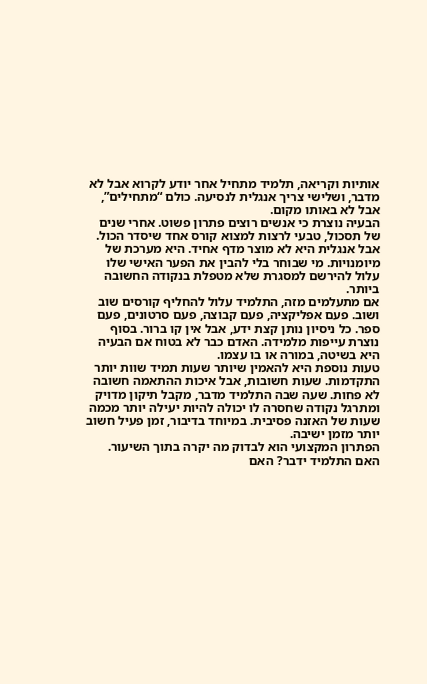אותיות וקריאה, תלמיד מתחיל אחר יודע לקרוא אבל לא מדבר, ושלישי צריך אנגלית לנסיעה. כולם “מתחילים”, אבל לא באותו מקום.
הבעיה נוצרת כי אנשים רוצים פתרון פשוט. אחרי שנים של תסכול, טבעי לרצות למצוא קורס אחד שיסדר הכול. אבל אנגלית היא לא מוצר מדף אחיד. היא מערכת של מיומנויות. מי שבוחר בלי להבין את הפער האישי שלו עלול להירשם למסגרת שלא מטפלת בנקודה החשובה ביותר.
אם מתעלמים מזה, התלמיד עלול להחליף קורסים שוב ושוב. פעם אפליקציה, פעם קבוצה, פעם סרטונים, פעם ספר. כל ניסיון נותן קצת ידע, אבל אין קו ברור. בסוף נוצרת עייפות מלמידה. האדם כבר לא בטוח אם הבעיה היא בשיטה, במורה או בו עצמו.
טעות נוספת היא להאמין שיותר שעות תמיד שוות יותר התקדמות. שעות חשובות, אבל איכות ההתאמה חשובה לא פחות. שעה שבה התלמיד מדבר, מקבל תיקון מדויק ומתרגל נקודה שחסרה לו יכולה להיות יעילה יותר מכמה שעות של האזנה פסיבית. במיוחד בדיבור, זמן פעיל חשוב יותר מזמן ישיבה.
הפתרון המקצועי הוא לבדוק מה יקרה בתוך השיעור. האם התלמיד ידבר? האם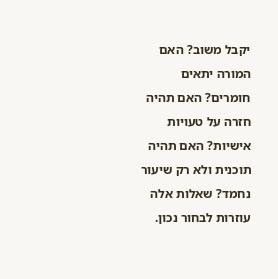יקבל משוב? האם המורה יתאים חומרים? האם תהיה חזרה על טעויות אישיות? האם תהיה תוכנית ולא רק שיעור נחמד? שאלות אלה עוזרות לבחור נכון.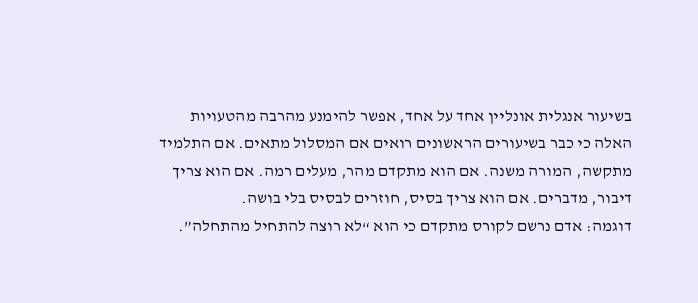בשיעור אנגלית אונליין אחד על אחד, אפשר להימנע מהרבה מהטעויות האלה כי כבר בשיעורים הראשונים רואים אם המסלול מתאים. אם התלמיד מתקשה, המורה משנה. אם הוא מתקדם מהר, מעלים רמה. אם הוא צריך דיבור, מדברים. אם הוא צריך בסיס, חוזרים לבסיס בלי בושה.
דוגמה: אדם נרשם לקורס מתקדם כי הוא “לא רוצה להתחיל מהתחלה”.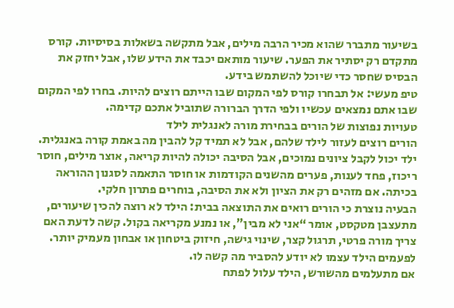בשיעור מתברר שהוא מכיר הרבה מילים, אבל מתקשה בשאלות בסיסיות. קורס מתקדם רק יסתיר את הפער. שיעור מותאם יכבד את הידע שלו, אבל יחזק את הבסיס שחסר כדי שיוכל להשתמש בידע.
טיפ מעשי: אל תבחרו קורס לפי המקום שבו הייתם רוצים להיות. בחרו לפי המקום שבו אתם נמצאים עכשיו ולפי הדרך הברורה שתוביל אתכם קדימה.
טעויות נפוצות של הורים בבחירת מורה לאנגלית לילד
הורים רוצים לעזור לילד שלהם, אבל לא תמיד קל להבין מה באמת קורה באנגלית. ילד יכול לקבל ציונים נמוכים, אבל הסיבה יכולה להיות קריאה, אוצר מילים, חוסר ריכוז, פחד לענות, פערים מהשנים הקודמות או חוסר התאמה לסגנון ההוראה בכיתה. אם מזהים רק את הציון ולא את הסיבה, בוחרים פתרון חלקי.
הבעיה נוצרת כי הורים רואים את התוצאה בבית: הילד לא רוצה להכין שיעורים, מתעצבן מטקסט, אומר “אני לא מבין”, או נמנע מקריאה בקול. קשה לדעת האם צריך מורה פרטי, תרגול קצר, שינוי גישה, חיזוק ביטחון או אבחון מעמיק יותר. לפעמים הילד עצמו לא יודע להסביר מה קשה לו.
אם מתעלמים מהשורש, הילד עלול לפתח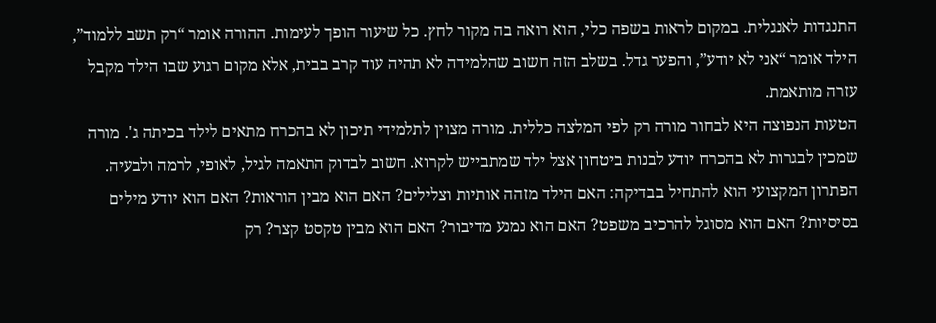התנגדות לאנגלית. במקום לראות בשפה כלי, הוא רואה בה מקור לחץ. כל שיעור הופך לעימות. ההורה אומר “רק תשב ללמוד”, הילד אומר “אני לא יודע”, והפער גדל. בשלב הזה חשוב שהלמידה לא תהיה עוד קרב בבית, אלא מקום רגוע שבו הילד מקבל עזרה מותאמת.
הטעות הנפוצה היא לבחור מורה רק לפי המלצה כללית. מורה מצוין לתלמידי תיכון לא בהכרח מתאים לילד בכיתה ג'. מורה שמכין לבגרות לא בהכרח יודע לבנות ביטחון אצל ילד שמתבייש לקרוא. חשוב לבדוק התאמה לגיל, לאופי, לרמה ולבעיה.
הפתרון המקצועי הוא להתחיל בבדיקה: האם הילד מזהה אותיות וצלילים? האם הוא מבין הוראות? האם הוא יודע מילים בסיסיות? האם הוא מסוגל להרכיב משפט? האם הוא נמנע מדיבור? האם הוא מבין טקסט קצר? רק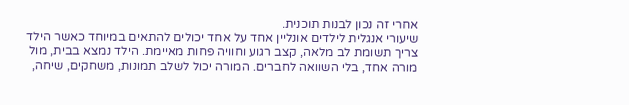אחרי זה נכון לבנות תוכנית.
שיעורי אנגלית לילדים אונליין אחד על אחד יכולים להתאים במיוחד כאשר הילד צריך תשומת לב מלאה, קצב רגוע וחוויה פחות מאיימת. הילד נמצא בבית, מול מורה אחד, בלי השוואה לחברים. המורה יכול לשלב תמונות, משחקים, שיחה,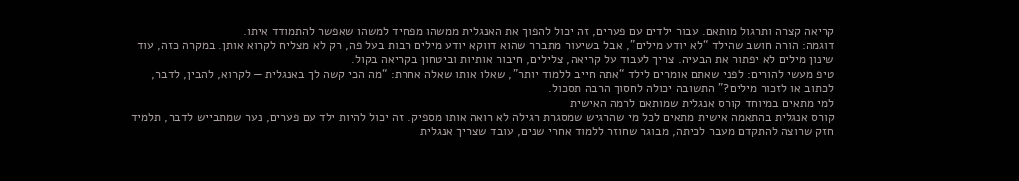קריאה קצרה ותרגול מותאם. עבור ילדים עם פערים, זה יכול להפוך את האנגלית ממשהו מפחיד למשהו שאפשר להתמודד איתו.
דוגמה: הורה חושב שהילד “לא יודע מילים”, אבל בשיעור מתברר שהוא דווקא יודע מילים רבות בעל פה, רק לא מצליח לקרוא אותן. במקרה כזה, עוד שינון מילים לא יפתור את הבעיה. צריך לעבוד על קריאה, צלילים, חיבור אותיות וביטחון בקריאה בקול.
טיפ מעשי להורים: לפני שאתם אומרים לילד “אתה חייב ללמוד יותר”, שאלו אותו שאלה אחרת: “מה הכי קשה לך באנגלית — לקרוא, להבין, לדבר, לכתוב או לזכור מילים?” התשובה יכולה לחסוך הרבה תסכול.
למי מתאים במיוחד קורס אנגלית שמותאם לרמה האישית
קורס אנגלית בהתאמה אישית מתאים לכל מי שהרגיש שמסגרת רגילה לא רואה אותו מספיק. זה יכול להיות ילד עם פערים, נער שמתבייש לדבר, תלמיד חזק שרוצה להתקדם מעבר לכיתה, מבוגר שחוזר ללמוד אחרי שנים, עובד שצריך אנגלית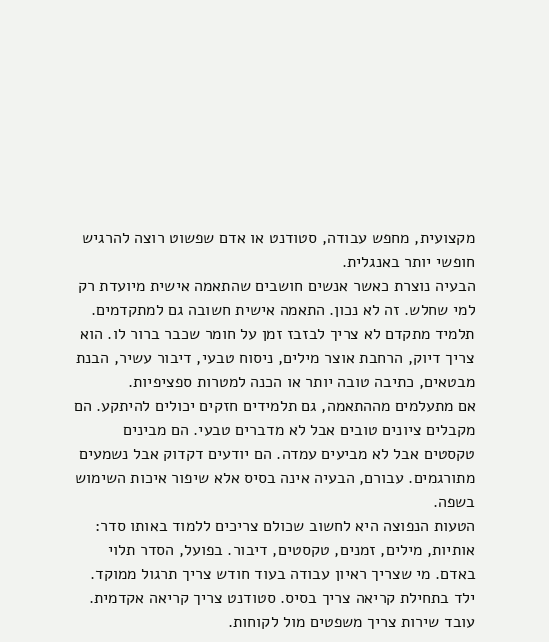מקצועית, מחפש עבודה, סטודנט או אדם שפשוט רוצה להרגיש חופשי יותר באנגלית.
הבעיה נוצרת כאשר אנשים חושבים שהתאמה אישית מיועדת רק למי שחלש. זה לא נכון. התאמה אישית חשובה גם למתקדמים. תלמיד מתקדם לא צריך לבזבז זמן על חומר שכבר ברור לו. הוא צריך דיוק, הרחבת אוצר מילים, ניסוח טבעי, דיבור עשיר, הבנת מבטאים, כתיבה טובה יותר או הכנה למטרות ספציפיות.
אם מתעלמים מההתאמה, גם תלמידים חזקים יכולים להיתקע. הם מקבלים ציונים טובים אבל לא מדברים טבעי. הם מבינים טקסטים אבל לא מביעים עמדה. הם יודעים דקדוק אבל נשמעים מתורגמים. עבורם, הבעיה אינה בסיס אלא שיפור איכות השימוש בשפה.
הטעות הנפוצה היא לחשוב שכולם צריכים ללמוד באותו סדר: אותיות, מילים, זמנים, טקסטים, דיבור. בפועל, הסדר תלוי באדם. מי שצריך ראיון עבודה בעוד חודש צריך תרגול ממוקד. ילד בתחילת קריאה צריך בסיס. סטודנט צריך קריאה אקדמית. עובד שירות צריך משפטים מול לקוחות.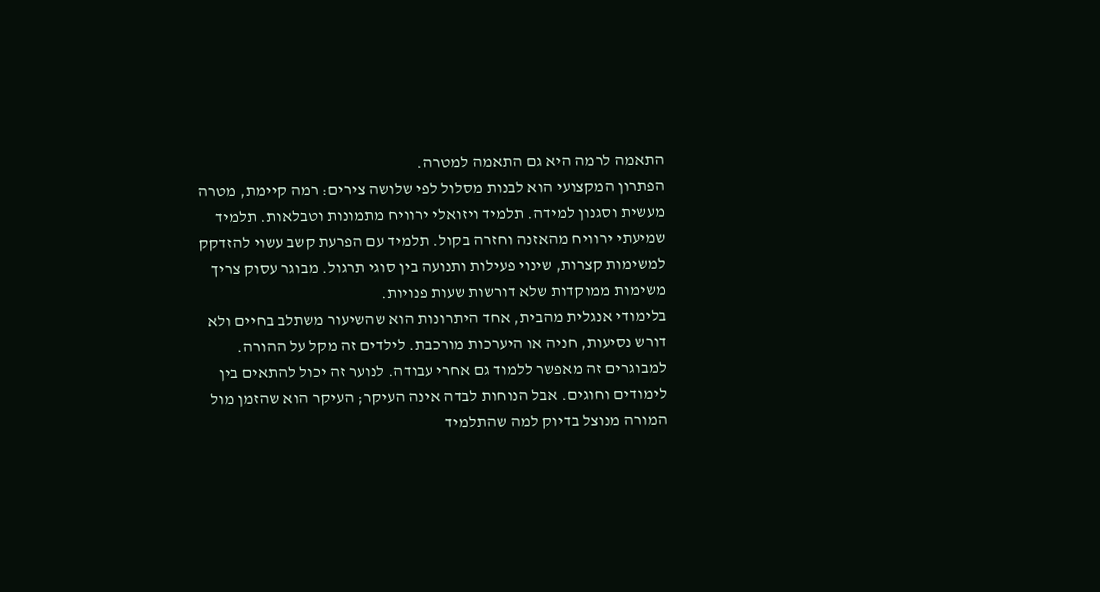התאמה לרמה היא גם התאמה למטרה.
הפתרון המקצועי הוא לבנות מסלול לפי שלושה צירים: רמה קיימת, מטרה מעשית וסגנון למידה. תלמיד ויזואלי ירוויח מתמונות וטבלאות. תלמיד שמיעתי ירוויח מהאזנה וחזרה בקול. תלמיד עם הפרעת קשב עשוי להזדקק למשימות קצרות, שינוי פעילות ותנועה בין סוגי תרגול. מבוגר עסוק צריך משימות ממוקדות שלא דורשות שעות פנויות.
בלימודי אנגלית מהבית, אחד היתרונות הוא שהשיעור משתלב בחיים ולא דורש נסיעות, חניה או היערכות מורכבת. לילדים זה מקל על ההורה. למבוגרים זה מאפשר ללמוד גם אחרי עבודה. לנוער זה יכול להתאים בין לימודים וחוגים. אבל הנוחות לבדה אינה העיקר; העיקר הוא שהזמן מול המורה מנוצל בדיוק למה שהתלמיד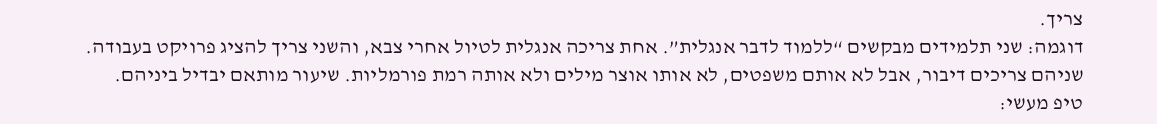צריך.
דוגמה: שני תלמידים מבקשים “ללמוד לדבר אנגלית”. אחת צריכה אנגלית לטיול אחרי צבא, והשני צריך להציג פרויקט בעבודה. שניהם צריכים דיבור, אבל לא אותם משפטים, לא אותו אוצר מילים ולא אותה רמת פורמליות. שיעור מותאם יבדיל ביניהם.
טיפ מעשי: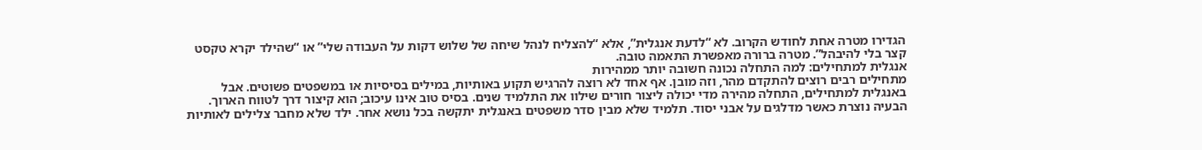הגדירו מטרה אחת לחודש הקרוב. לא “לדעת אנגלית”, אלא “להצליח לנהל שיחה של שלוש דקות על העבודה שלי” או “שהילד יקרא טקסט קצר בלי להיבהל”. מטרה ברורה מאפשרת התאמה טובה.
אנגלית למתחילים: למה התחלה נכונה חשובה יותר ממהירות
מתחילים רבים רוצים להתקדם מהר, וזה מובן. אף אחד לא רוצה להרגיש תקוע באותיות, במילים בסיסיות או במשפטים פשוטים. אבל באנגלית למתחילים, התחלה מהירה מדי יכולה ליצור חורים שילוו את התלמיד שנים. בסיס טוב אינו עיכוב; הוא קיצור דרך לטווח הארוך.
הבעיה נוצרת כאשר מדלגים על אבני יסוד. תלמיד שלא מבין סדר משפטים באנגלית יתקשה בכל נושא אחר. ילד שלא מחבר צלילים לאותיות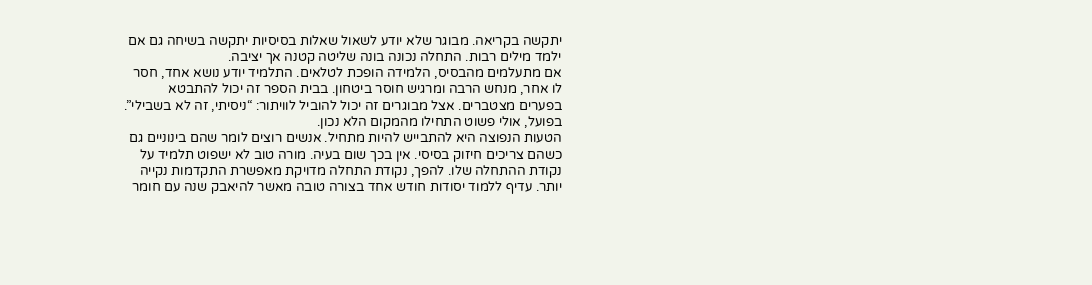יתקשה בקריאה. מבוגר שלא יודע לשאול שאלות בסיסיות יתקשה בשיחה גם אם ילמד מילים רבות. התחלה נכונה בונה שליטה קטנה אך יציבה.
אם מתעלמים מהבסיס, הלמידה הופכת לטלאים. התלמיד יודע נושא אחד, חסר לו אחר, מנחש הרבה ומרגיש חוסר ביטחון. בבית הספר זה יכול להתבטא בפערים מצטברים. אצל מבוגרים זה יכול להוביל לוויתור: “ניסיתי, זה לא בשבילי”. בפועל, אולי פשוט התחילו מהמקום הלא נכון.
הטעות הנפוצה היא להתבייש להיות מתחיל. אנשים רוצים לומר שהם בינוניים גם כשהם צריכים חיזוק בסיסי. אין בכך שום בעיה. מורה טוב לא ישפוט תלמיד על נקודת ההתחלה שלו. להפך, נקודת התחלה מדויקת מאפשרת התקדמות נקייה יותר. עדיף ללמוד יסודות חודש אחד בצורה טובה מאשר להיאבק שנה עם חומר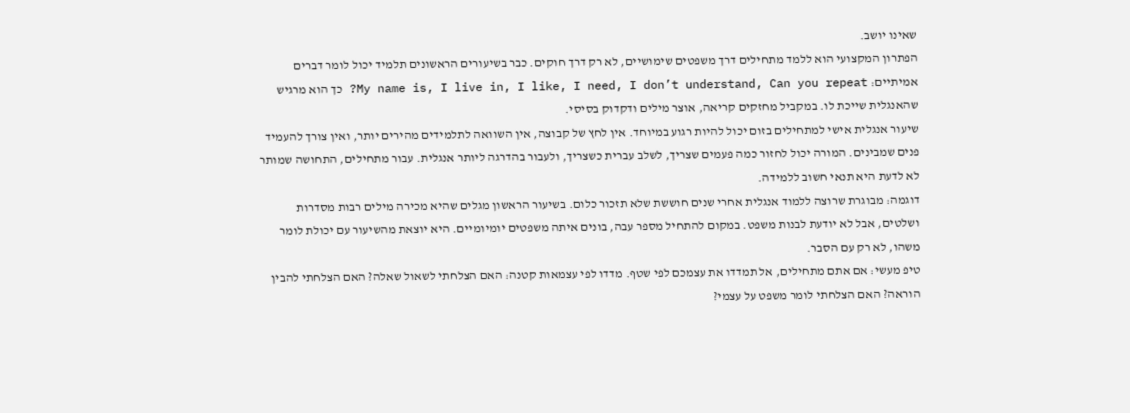שאינו יושב.
הפתרון המקצועי הוא ללמד מתחילים דרך משפטים שימושיים, לא רק דרך חוקים. כבר בשיעורים הראשונים תלמיד יכול לומר דברים אמיתיים: My name is, I live in, I like, I need, I don’t understand, Can you repeat? כך הוא מרגיש שהאנגלית שייכת לו. במקביל מחזקים קריאה, אוצר מילים ודקדוק בסיסי.
שיעור אנגלית אישי למתחילים בזום יכול להיות רגוע במיוחד. אין לחץ של קבוצה, אין השוואה לתלמידים מהירים יותר, ואין צורך להעמיד פנים שמבינים. המורה יכול לחזור כמה פעמים שצריך, לשלב עברית כשצריך, ולעבור בהדרגה ליותר אנגלית. עבור מתחילים, התחושה שמותר לא לדעת היא תנאי חשוב ללמידה.
דוגמה: מבוגרת שרוצה ללמוד אנגלית אחרי שנים חוששת שלא תזכור כלום. בשיעור הראשון מגלים שהיא מכירה מילים רבות מסדרות ושלטים, אבל לא יודעת לבנות משפט. במקום להתחיל מספר עבה, בונים איתה משפטים יומיומיים. היא יוצאת מהשיעור עם יכולת לומר משהו, לא רק עם הסבר.
טיפ מעשי: אם אתם מתחילים, אל תמדדו את עצמכם לפי שטף. מדדו לפי עצמאות קטנה: האם הצלחתי לשאול שאלה? האם הצלחתי להבין הוראה? האם הצלחתי לומר משפט על עצמי?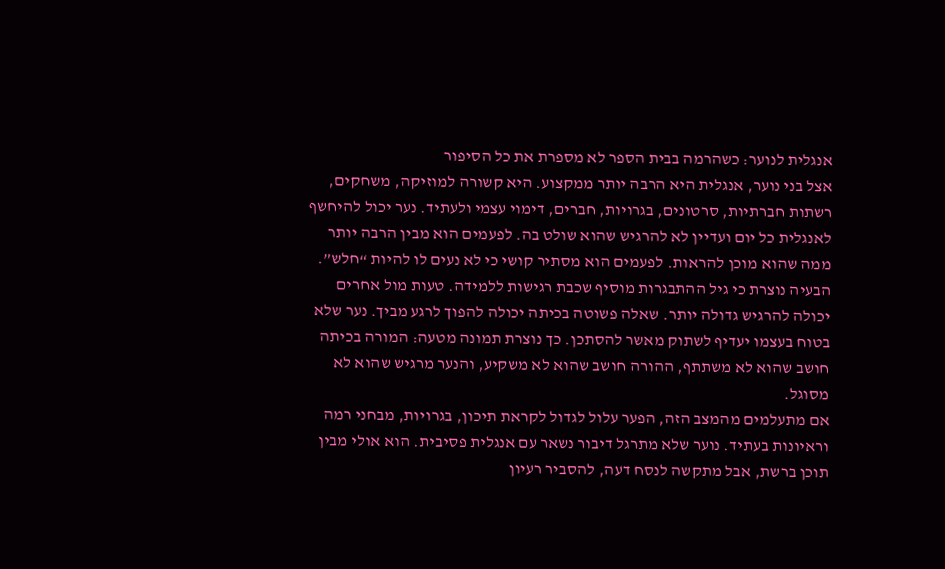אנגלית לנוער: כשהרמה בבית הספר לא מספרת את כל הסיפור
אצל בני נוער, אנגלית היא הרבה יותר ממקצוע. היא קשורה למוזיקה, משחקים, רשתות חברתיות, סרטונים, בגרויות, חברים, דימוי עצמי ולעתיד. נער יכול להיחשף לאנגלית כל יום ועדיין לא להרגיש שהוא שולט בה. לפעמים הוא מבין הרבה יותר ממה שהוא מוכן להראות. לפעמים הוא מסתיר קושי כי לא נעים לו להיות “חלש”.
הבעיה נוצרת כי גיל ההתבגרות מוסיף שכבת רגישות ללמידה. טעות מול אחרים יכולה להרגיש גדולה יותר. שאלה פשוטה בכיתה יכולה להפוך לרגע מביך. נער שלא בטוח בעצמו יעדיף לשתוק מאשר להסתכן. כך נוצרת תמונה מטעה: המורה בכיתה חושב שהוא לא משתתף, ההורה חושב שהוא לא משקיע, והנער מרגיש שהוא לא מסוגל.
אם מתעלמים מהמצב הזה, הפער עלול לגדול לקראת תיכון, בגרויות, מבחני רמה וראיונות בעתיד. נוער שלא מתרגל דיבור נשאר עם אנגלית פסיבית. הוא אולי מבין תוכן ברשת, אבל מתקשה לנסח דעה, להסביר רעיון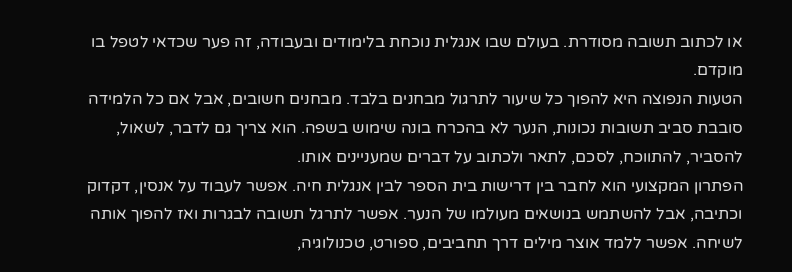או לכתוב תשובה מסודרת. בעולם שבו אנגלית נוכחת בלימודים ובעבודה, זה פער שכדאי לטפל בו מוקדם.
הטעות הנפוצה היא להפוך כל שיעור לתרגול מבחנים בלבד. מבחנים חשובים, אבל אם כל הלמידה סובבת סביב תשובות נכונות, הנער לא בהכרח בונה שימוש בשפה. הוא צריך גם לדבר, לשאול, להסביר, להתווכח, לסכם, לתאר ולכתוב על דברים שמעניינים אותו.
הפתרון המקצועי הוא לחבר בין דרישות בית הספר לבין אנגלית חיה. אפשר לעבוד על אנסין, דקדוק וכתיבה, אבל להשתמש בנושאים מעולמו של הנער. אפשר לתרגל תשובה לבגרות ואז להפוך אותה לשיחה. אפשר ללמד אוצר מילים דרך תחביבים, ספורט, טכנולוגיה,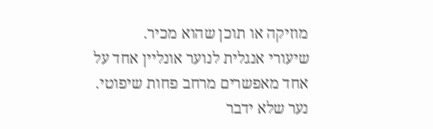מוזיקה או תוכן שהוא מכיר.
שיעורי אנגלית לנוער אונליין אחד על אחד מאפשרים מרחב פחות שיפוטי. נער שלא ידבר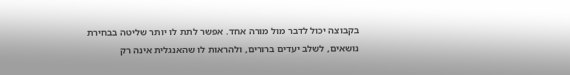בקבוצה יכול לדבר מול מורה אחד. אפשר לתת לו יותר שליטה בבחירת נושאים, לשלב יעדים ברורים, ולהראות לו שהאנגלית אינה רק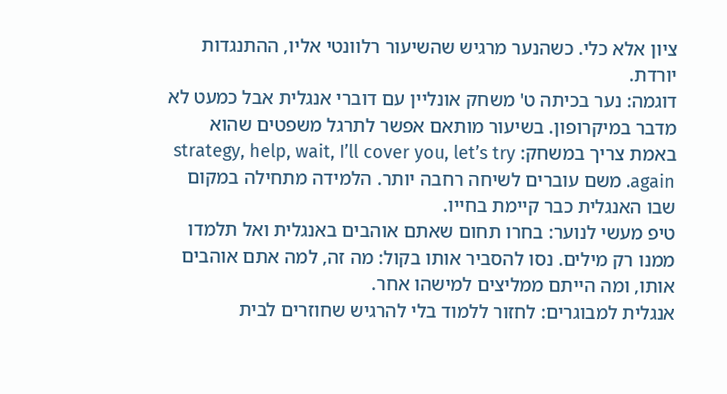ציון אלא כלי. כשהנער מרגיש שהשיעור רלוונטי אליו, ההתנגדות יורדת.
דוגמה: נער בכיתה ט' משחק אונליין עם דוברי אנגלית אבל כמעט לא מדבר במיקרופון. בשיעור מותאם אפשר לתרגל משפטים שהוא באמת צריך במשחק: strategy, help, wait, I’ll cover you, let’s try again. משם עוברים לשיחה רחבה יותר. הלמידה מתחילה במקום שבו האנגלית כבר קיימת בחייו.
טיפ מעשי לנוער: בחרו תחום שאתם אוהבים באנגלית ואל תלמדו ממנו רק מילים. נסו להסביר אותו בקול: מה זה, למה אתם אוהבים אותו, ומה הייתם ממליצים למישהו אחר.
אנגלית למבוגרים: לחזור ללמוד בלי להרגיש שחוזרים לבית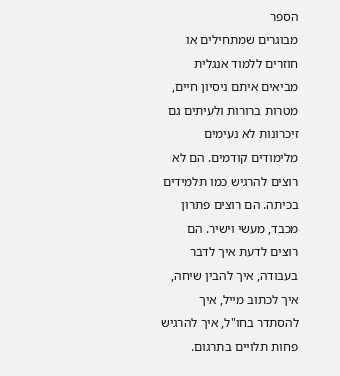הספר
מבוגרים שמתחילים או חוזרים ללמוד אנגלית מביאים איתם ניסיון חיים, מטרות ברורות ולעיתים גם זיכרונות לא נעימים מלימודים קודמים. הם לא רוצים להרגיש כמו תלמידים בכיתה. הם רוצים פתרון מכבד, מעשי וישיר. הם רוצים לדעת איך לדבר בעבודה, איך להבין שיחה, איך לכתוב מייל, איך להסתדר בחו"ל, איך להרגיש פחות תלויים בתרגום.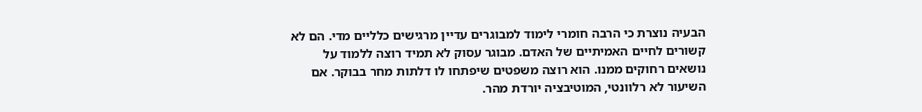הבעיה נוצרת כי הרבה חומרי לימוד למבוגרים עדיין מרגישים כלליים מדי. הם לא קשורים לחיים האמיתיים של האדם. מבוגר עסוק לא תמיד רוצה ללמוד על נושאים רחוקים ממנו. הוא רוצה משפטים שיפתחו לו דלתות מחר בבוקר. אם השיעור לא רלוונטי, המוטיבציה יורדת מהר.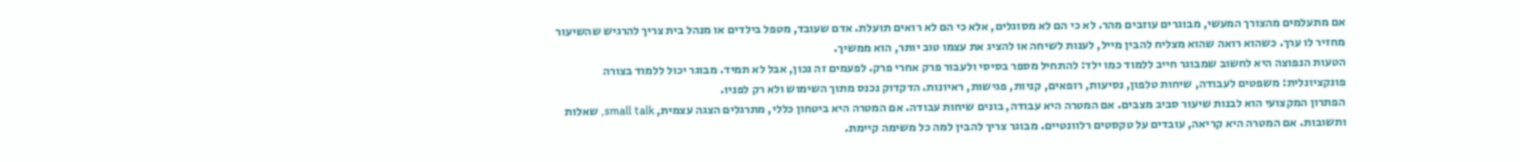אם מתעלמים מהצורך המעשי, מבוגרים עוזבים מהר. לא כי הם לא מסוגלים, אלא כי הם לא רואים תועלת. אדם שעובד, מטפל בילדים או מנהל בית צריך להרגיש שהשיעור מחזיר לו ערך. כשהוא רואה שהוא מצליח להבין מייל, לענות לשיחה או להציג את עצמו טוב יותר, הוא ממשיך.
הטעות הנפוצה היא לחשוב שמבוגר חייב ללמוד כמו ילד: להתחיל מספר בסיסי ולעבור פרק אחרי פרק. לפעמים זה נכון, אבל לא תמיד. מבוגר יכול ללמוד בצורה פונקציונלית: משפטים לעבודה, שיחות טלפון, נסיעות, רופאים, קניות, פגישות, ראיונות. הדקדוק נכנס מתוך השימוש ולא רק לפניו.
הפתרון המקצועי הוא לבנות שיעור סביב מצבים. אם המטרה היא עבודה, בונים שיחות עבודה. אם המטרה היא ביטחון כללי, מתרגלים הצגה עצמית, small talk, שאלות ותשובות. אם המטרה היא קריאה, עובדים על טקסטים רלוונטיים. מבוגר צריך להבין למה כל משימה קיימת.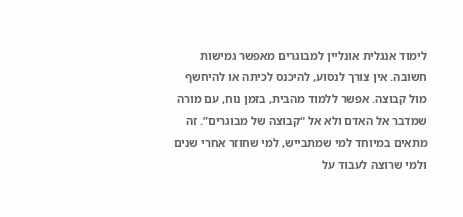לימוד אנגלית אונליין למבוגרים מאפשר גמישות חשובה. אין צורך לנסוע, להיכנס לכיתה או להיחשף מול קבוצה. אפשר ללמוד מהבית, בזמן נוח, עם מורה שמדבר אל האדם ולא אל “קבוצה של מבוגרים”. זה מתאים במיוחד למי שמתבייש, למי שחוזר אחרי שנים ולמי שרוצה לעבוד על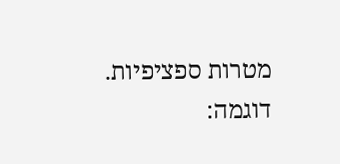מטרות ספציפיות.
דוגמה: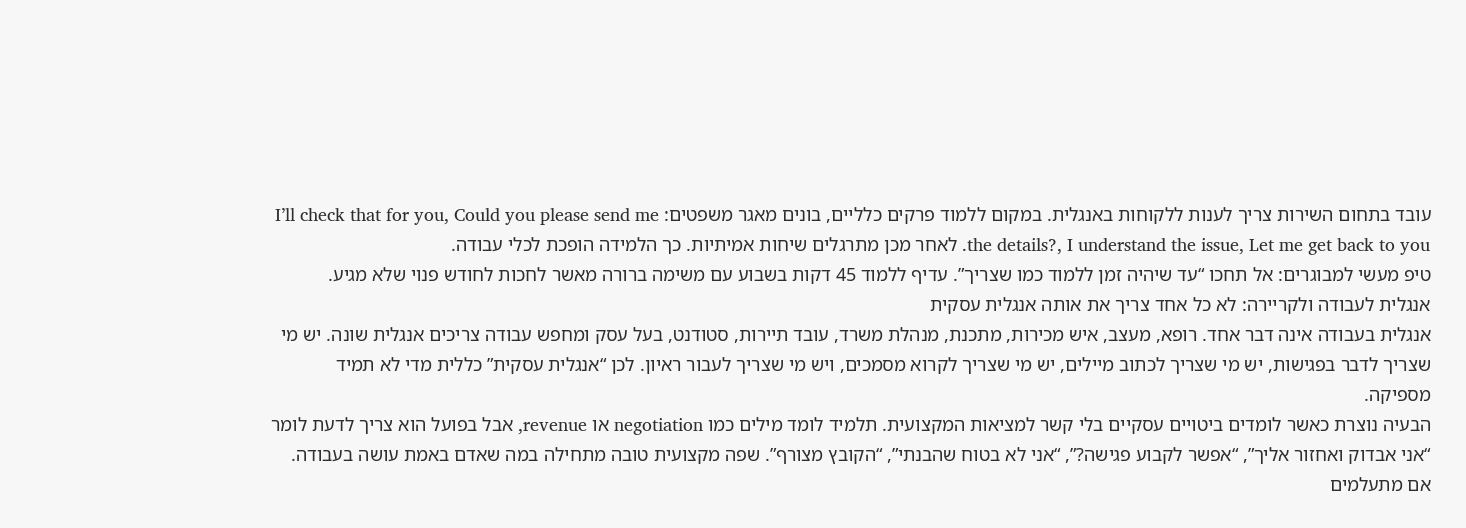עובד בתחום השירות צריך לענות ללקוחות באנגלית. במקום ללמוד פרקים כלליים, בונים מאגר משפטים: I’ll check that for you, Could you please send me the details?, I understand the issue, Let me get back to you. לאחר מכן מתרגלים שיחות אמיתיות. כך הלמידה הופכת לכלי עבודה.
טיפ מעשי למבוגרים: אל תחכו “עד שיהיה זמן ללמוד כמו שצריך”. עדיף ללמוד 45 דקות בשבוע עם משימה ברורה מאשר לחכות לחודש פנוי שלא מגיע.
אנגלית לעבודה ולקריירה: לא כל אחד צריך את אותה אנגלית עסקית
אנגלית בעבודה אינה דבר אחד. רופא, מעצב, איש מכירות, מתכנת, מנהלת משרד, עובד תיירות, סטודנט, בעל עסק ומחפש עבודה צריכים אנגלית שונה. יש מי שצריך לדבר בפגישות, יש מי שצריך לכתוב מיילים, יש מי שצריך לקרוא מסמכים, ויש מי שצריך לעבור ראיון. לכן “אנגלית עסקית” כללית מדי לא תמיד מספיקה.
הבעיה נוצרת כאשר לומדים ביטויים עסקיים בלי קשר למציאות המקצועית. תלמיד לומד מילים כמו negotiation או revenue, אבל בפועל הוא צריך לדעת לומר “אני אבדוק ואחזור אליך”, “אפשר לקבוע פגישה?”, “אני לא בטוח שהבנתי”, “הקובץ מצורף”. שפה מקצועית טובה מתחילה במה שאדם באמת עושה בעבודה.
אם מתעלמים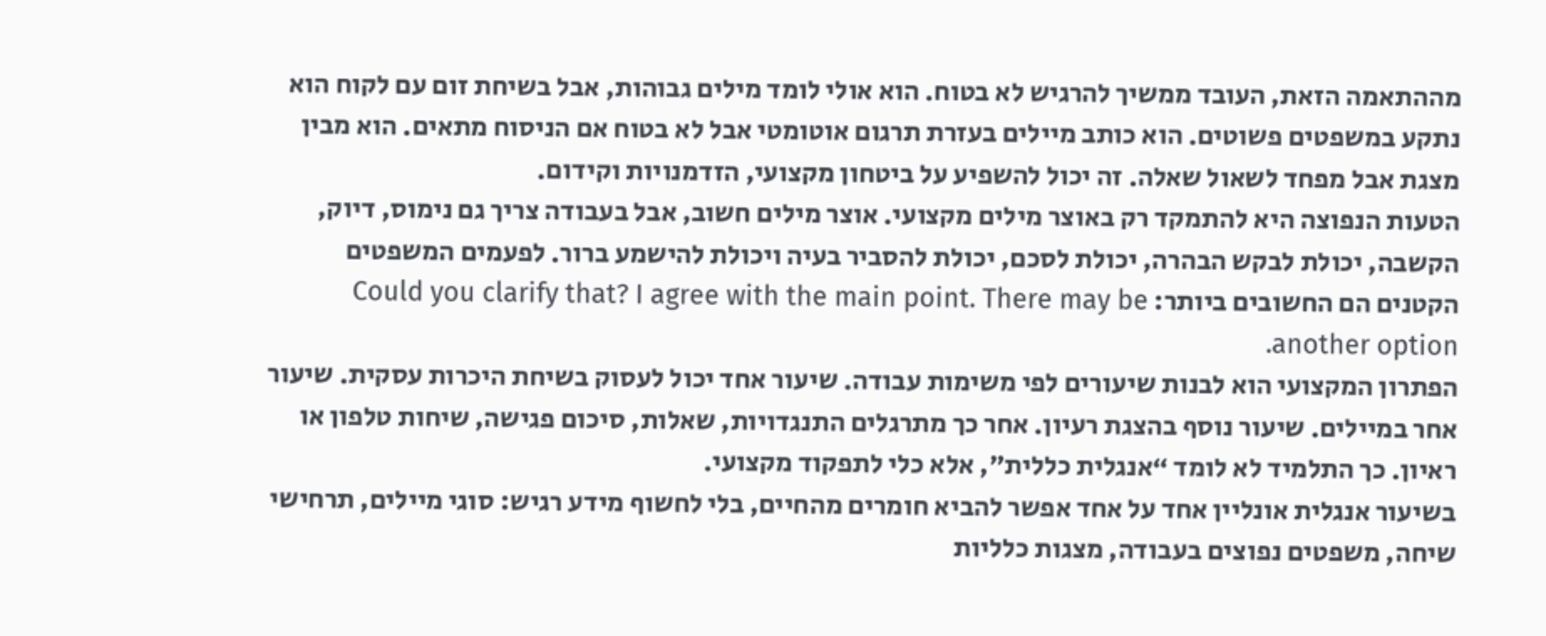מההתאמה הזאת, העובד ממשיך להרגיש לא בטוח. הוא אולי לומד מילים גבוהות, אבל בשיחת זום עם לקוח הוא נתקע במשפטים פשוטים. הוא כותב מיילים בעזרת תרגום אוטומטי אבל לא בטוח אם הניסוח מתאים. הוא מבין מצגת אבל מפחד לשאול שאלה. זה יכול להשפיע על ביטחון מקצועי, הזדמנויות וקידום.
הטעות הנפוצה היא להתמקד רק באוצר מילים מקצועי. אוצר מילים חשוב, אבל בעבודה צריך גם נימוס, דיוק, הקשבה, יכולת לבקש הבהרה, יכולת לסכם, יכולת להסביר בעיה ויכולת להישמע ברור. לפעמים המשפטים הקטנים הם החשובים ביותר: Could you clarify that? I agree with the main point. There may be another option.
הפתרון המקצועי הוא לבנות שיעורים לפי משימות עבודה. שיעור אחד יכול לעסוק בשיחת היכרות עסקית. שיעור אחר במיילים. שיעור נוסף בהצגת רעיון. אחר כך מתרגלים התנגדויות, שאלות, סיכום פגישה, שיחות טלפון או ראיון. כך התלמיד לא לומד “אנגלית כללית”, אלא כלי לתפקוד מקצועי.
בשיעור אנגלית אונליין אחד על אחד אפשר להביא חומרים מהחיים, בלי לחשוף מידע רגיש: סוגי מיילים, תרחישי שיחה, משפטים נפוצים בעבודה, מצגות כלליות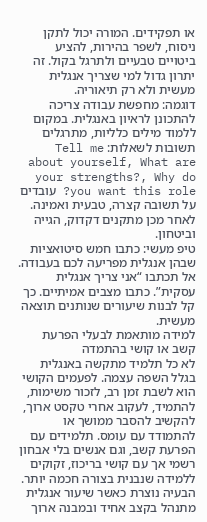או תפקידים. המורה יכול לתקן ניסוח, לשפר בהירות, להציע ביטויים טבעיים ולתרגל בקול. זה יתרון גדול למי שצריך אנגלית מעשית ולא רק תיאוריה.
דוגמה: מחפשת עבודה צריכה להתכונן לראיון באנגלית. במקום ללמוד מילים כלליות, מתרגלים תשובות לשאלות: Tell me about yourself, What are your strengths?, Why do you want this role? עובדים על תשובה קצרה, טבעית ואמינה. לאחר מכן מתקנים דקדוק, הגייה וביטחון.
טיפ מעשי: כתבו חמש סיטואציות שבהן אנגלית מפריעה לכם בעבודה. אל תכתבו “אני צריך אנגלית עסקית”. כתבו מצבים אמיתיים. כך קל לבנות שיעורים שנותנים תוצאה מעשית.
למידה מותאמת לבעלי הפרעת קשב או קושי בהתמדה
לא כל תלמיד מתקשה באנגלית בגלל השפה עצמה. לפעמים הקושי הוא לשבת זמן רב, לזכור משימות, להתמיד, לעקוב אחרי טקסט ארוך, להקשיב להסבר ממושך או להתמודד עם עומס. תלמידים עם הפרעת קשב, וגם אנשים בלי אבחון רשמי אך עם קושי בריכוז, זקוקים ללמידה שנבנית בצורה חכמה יותר.
הבעיה נוצרת כאשר שיעור אנגלית מתנהל בקצב אחיד ובמבנה ארוך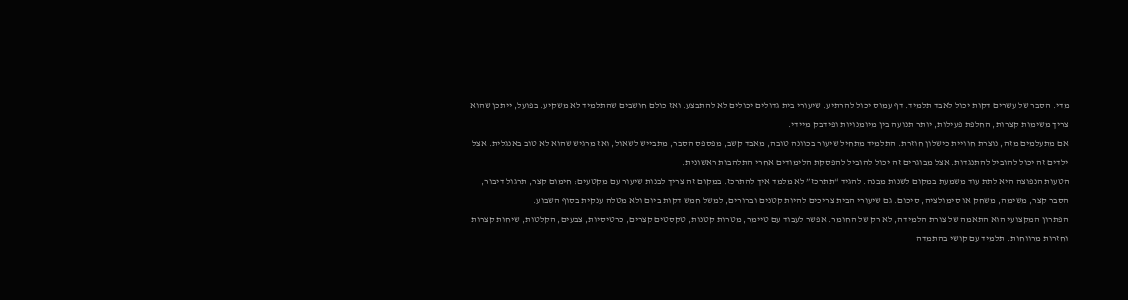מדי. הסבר של עשרים דקות יכול לאבד תלמיד. דף עמוס יכול להרתיע. שיעורי בית גדולים יכולים לא להתבצע. ואז כולם חושבים שהתלמיד לא משקיע. בפועל, ייתכן שהוא צריך משימות קצרות, החלפת פעילות, יותר תנועה בין מיומנויות ופידבק מיידי.
אם מתעלמים מזה, נוצרת חוויית כישלון חוזרת. התלמיד מתחיל שיעור בכוונה טובה, מאבד קשב, מפספס הסבר, מתבייש לשאול, ואז מרגיש שהוא לא טוב באנגלית. אצל ילדים זה יכול להוביל להתנגדות. אצל מבוגרים זה יכול להוביל להפסקת הלימודים אחרי התלהבות ראשונית.
הטעות הנפוצה היא לתת עוד משמעת במקום לשנות מבנה. להגיד “תתרכז” לא מלמד איך להתרכז. במקום זה צריך לבנות שיעור עם מקטעים: חימום קצר, תרגול דיבור, הסבר קצר, משימה, משחק או סימולציה, סיכום. גם שיעורי הבית צריכים להיות קטנים וברורים, למשל חמש דקות ביום ולא מטלה ענקית בסוף השבוע.
הפתרון המקצועי הוא התאמה של צורת הלמידה, לא רק של החומר. אפשר לעבוד עם טיימר, מטרות קטנות, טקסטים קצרים, כרטיסיות, צבעים, הקלטות, שיחות קצרות וחזרות מרווחות. תלמיד עם קושי בהתמדה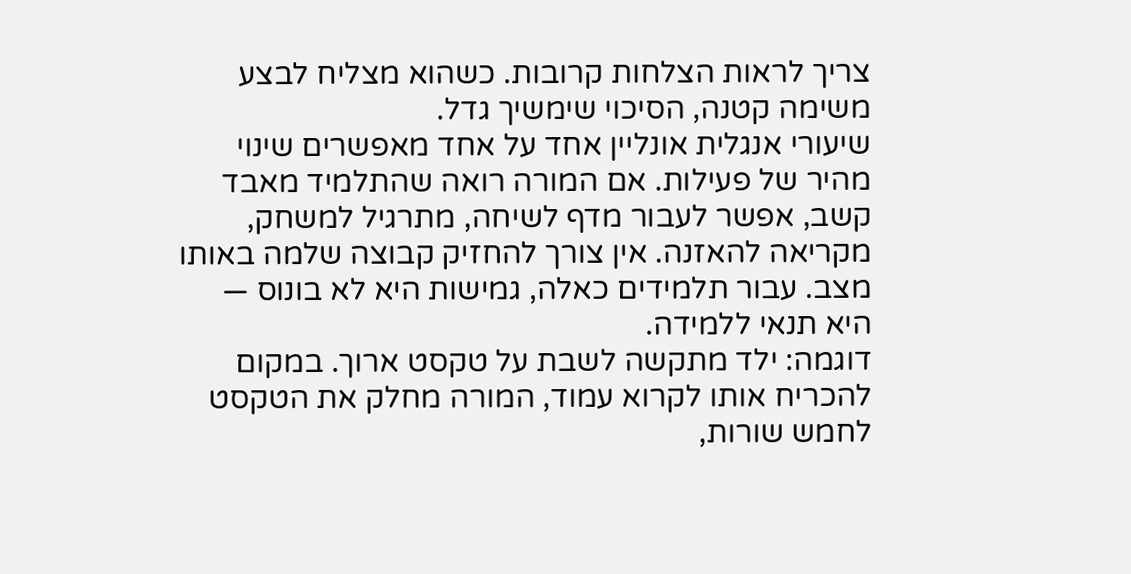צריך לראות הצלחות קרובות. כשהוא מצליח לבצע משימה קטנה, הסיכוי שימשיך גדל.
שיעורי אנגלית אונליין אחד על אחד מאפשרים שינוי מהיר של פעילות. אם המורה רואה שהתלמיד מאבד קשב, אפשר לעבור מדף לשיחה, מתרגיל למשחק, מקריאה להאזנה. אין צורך להחזיק קבוצה שלמה באותו מצב. עבור תלמידים כאלה, גמישות היא לא בונוס — היא תנאי ללמידה.
דוגמה: ילד מתקשה לשבת על טקסט ארוך. במקום להכריח אותו לקרוא עמוד, המורה מחלק את הטקסט לחמש שורות,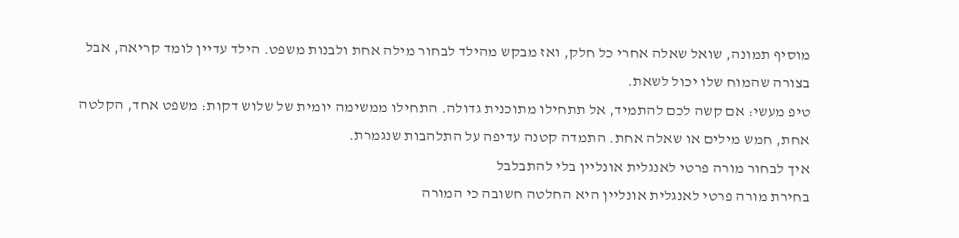מוסיף תמונה, שואל שאלה אחרי כל חלק, ואז מבקש מהילד לבחור מילה אחת ולבנות משפט. הילד עדיין לומד קריאה, אבל בצורה שהמוח שלו יכול לשאת.
טיפ מעשי: אם קשה לכם להתמיד, אל תתחילו מתוכנית גדולה. התחילו ממשימה יומית של שלוש דקות: משפט אחד, הקלטה אחת, חמש מילים או שאלה אחת. התמדה קטנה עדיפה על התלהבות שנגמרת.
איך לבחור מורה פרטי לאנגלית אונליין בלי להתבלבל
בחירת מורה פרטי לאנגלית אונליין היא החלטה חשובה כי המורה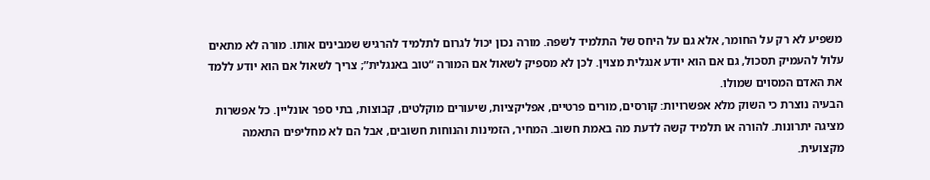משפיע לא רק על החומר, אלא גם על היחס של התלמיד לשפה. מורה נכון יכול לגרום לתלמיד להרגיש שמבינים אותו. מורה לא מתאים עלול להעמיק תסכול, גם אם הוא יודע אנגלית מצוין. לכן לא מספיק לשאול אם המורה “טוב באנגלית”; צריך לשאול אם הוא יודע ללמד את האדם המסוים שמולו.
הבעיה נוצרת כי השוק מלא אפשרויות: קורסים, מורים פרטיים, אפליקציות, שיעורים מוקלטים, קבוצות, בתי ספר אונליין. כל אפשרות מציגה יתרונות. להורה או תלמיד קשה לדעת מה באמת חשוב. המחיר, הזמינות והנוחות חשובים, אבל הם לא מחליפים התאמה מקצועית.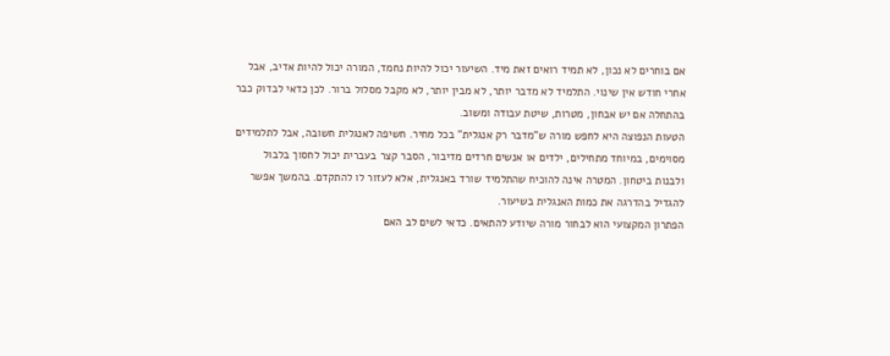אם בוחרים לא נכון, לא תמיד רואים זאת מיד. השיעור יכול להיות נחמד, המורה יכול להיות אדיב, אבל אחרי חודש אין שינוי. התלמיד לא מדבר יותר, לא מבין יותר, לא מקבל מסלול ברור. לכן כדאי לבדוק כבר בהתחלה אם יש אבחון, מטרות, שיטת עבודה ומשוב.
הטעות הנפוצה היא לחפש מורה ש”מדבר רק אנגלית” בכל מחיר. חשיפה לאנגלית חשובה, אבל לתלמידים מסוימים, במיוחד מתחילים, ילדים או אנשים חרדים מדיבור, הסבר קצר בעברית יכול לחסוך בלבול ולבנות ביטחון. המטרה אינה להוכיח שהתלמיד שורד באנגלית, אלא לעזור לו להתקדם. בהמשך אפשר להגדיל בהדרגה את כמות האנגלית בשיעור.
הפתרון המקצועי הוא לבחור מורה שיודע להתאים. כדאי לשים לב האם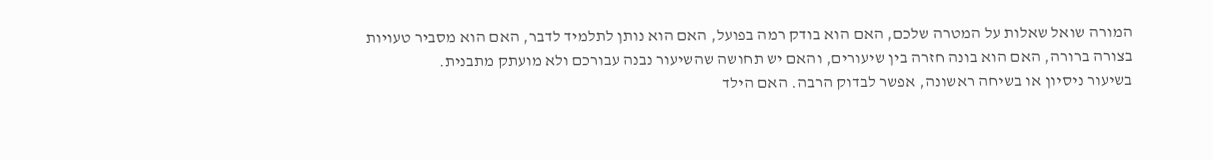המורה שואל שאלות על המטרה שלכם, האם הוא בודק רמה בפועל, האם הוא נותן לתלמיד לדבר, האם הוא מסביר טעויות בצורה ברורה, האם הוא בונה חזרה בין שיעורים, והאם יש תחושה שהשיעור נבנה עבורכם ולא מועתק מתבנית.
בשיעור ניסיון או בשיחה ראשונה, אפשר לבדוק הרבה. האם הילד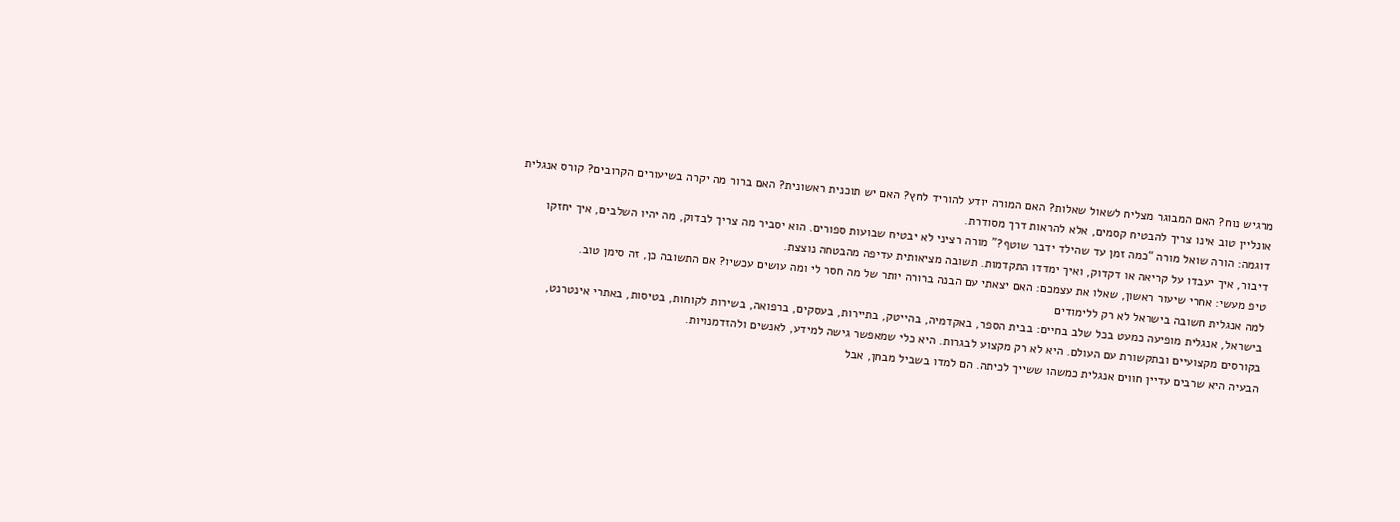מרגיש נוח? האם המבוגר מצליח לשאול שאלות? האם המורה יודע להוריד לחץ? האם יש תוכנית ראשונית? האם ברור מה יקרה בשיעורים הקרובים? קורס אנגלית אונליין טוב אינו צריך להבטיח קסמים, אלא להראות דרך מסודרת.
דוגמה: הורה שואל מורה “כמה זמן עד שהילד ידבר שוטף?” מורה רציני לא יבטיח שבועות ספורים. הוא יסביר מה צריך לבדוק, מה יהיו השלבים, איך יחזקו דיבור, איך יעבדו על קריאה או דקדוק, ואיך ימדדו התקדמות. תשובה מציאותית עדיפה מהבטחה נוצצת.
טיפ מעשי: אחרי שיעור ראשון, שאלו את עצמכם: האם יצאתי עם הבנה ברורה יותר של מה חסר לי ומה עושים עכשיו? אם התשובה כן, זה סימן טוב.
למה אנגלית חשובה בישראל לא רק ללימודים
בישראל, אנגלית מופיעה כמעט בכל שלב בחיים: בבית הספר, באקדמיה, בהייטק, בתיירות, בעסקים, ברפואה, בשירות לקוחות, בטיסות, באתרי אינטרנט, בקורסים מקצועיים ובתקשורת עם העולם. היא לא רק מקצוע לבגרות. היא כלי שמאפשר גישה למידע, לאנשים ולהזדמנויות.
הבעיה היא שרבים עדיין חווים אנגלית כמשהו ששייך לכיתה. הם למדו בשביל מבחן, אבל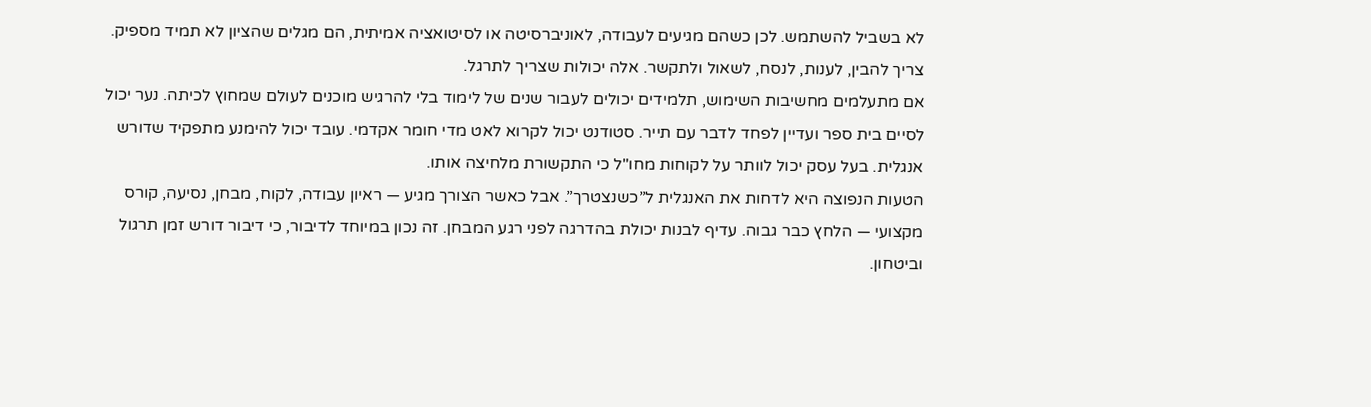לא בשביל להשתמש. לכן כשהם מגיעים לעבודה, לאוניברסיטה או לסיטואציה אמיתית, הם מגלים שהציון לא תמיד מספיק. צריך להבין, לענות, לנסח, לשאול ולתקשר. אלה יכולות שצריך לתרגל.
אם מתעלמים מחשיבות השימוש, תלמידים יכולים לעבור שנים של לימוד בלי להרגיש מוכנים לעולם שמחוץ לכיתה. נער יכול לסיים בית ספר ועדיין לפחד לדבר עם תייר. סטודנט יכול לקרוא לאט מדי חומר אקדמי. עובד יכול להימנע מתפקיד שדורש אנגלית. בעל עסק יכול לוותר על לקוחות מחו"ל כי התקשורת מלחיצה אותו.
הטעות הנפוצה היא לדחות את האנגלית ל”כשנצטרך”. אבל כאשר הצורך מגיע — ראיון עבודה, לקוח, מבחן, נסיעה, קורס מקצועי — הלחץ כבר גבוה. עדיף לבנות יכולת בהדרגה לפני רגע המבחן. זה נכון במיוחד לדיבור, כי דיבור דורש זמן תרגול וביטחון.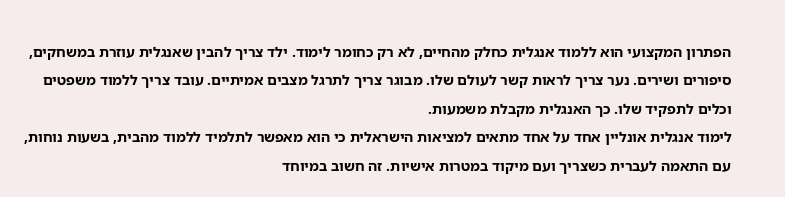הפתרון המקצועי הוא ללמוד אנגלית כחלק מהחיים, לא רק כחומר לימוד. ילד צריך להבין שאנגלית עוזרת במשחקים, סיפורים ושירים. נער צריך לראות קשר לעולם שלו. מבוגר צריך לתרגל מצבים אמיתיים. עובד צריך ללמוד משפטים וכלים לתפקיד שלו. כך האנגלית מקבלת משמעות.
לימוד אנגלית אונליין אחד על אחד מתאים למציאות הישראלית כי הוא מאפשר לתלמיד ללמוד מהבית, בשעות נוחות, עם התאמה לעברית כשצריך ועם מיקוד במטרות אישיות. זה חשוב במיוחד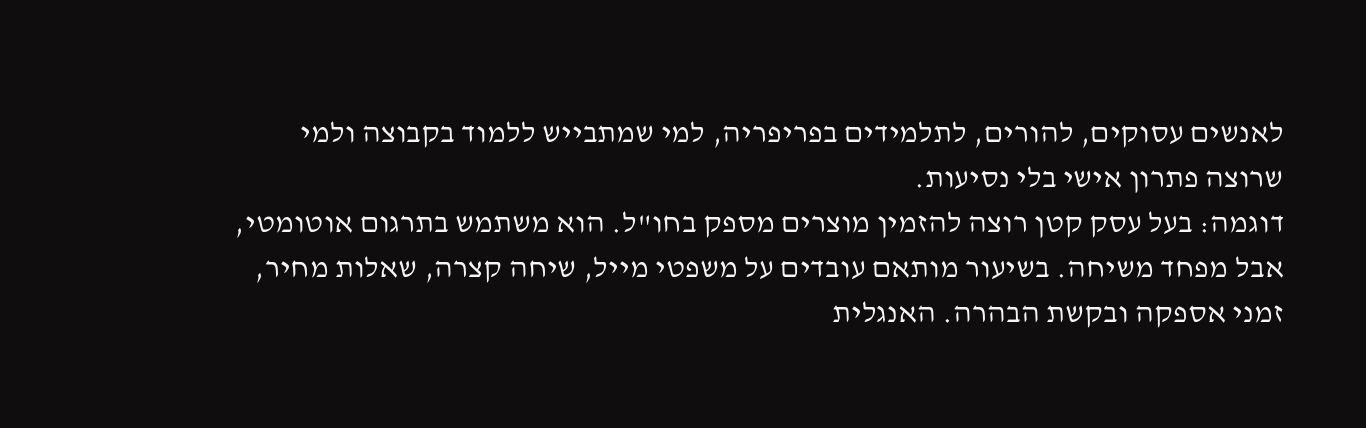לאנשים עסוקים, להורים, לתלמידים בפריפריה, למי שמתבייש ללמוד בקבוצה ולמי שרוצה פתרון אישי בלי נסיעות.
דוגמה: בעל עסק קטן רוצה להזמין מוצרים מספק בחו"ל. הוא משתמש בתרגום אוטומטי, אבל מפחד משיחה. בשיעור מותאם עובדים על משפטי מייל, שיחה קצרה, שאלות מחיר, זמני אספקה ובקשת הבהרה. האנגלית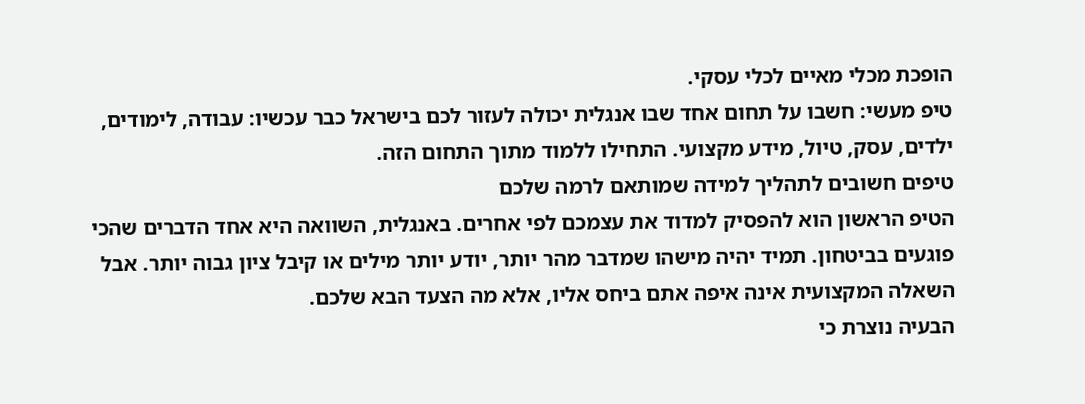הופכת מכלי מאיים לכלי עסקי.
טיפ מעשי: חשבו על תחום אחד שבו אנגלית יכולה לעזור לכם בישראל כבר עכשיו: עבודה, לימודים, ילדים, עסק, טיול, מידע מקצועי. התחילו ללמוד מתוך התחום הזה.
טיפים חשובים לתהליך למידה שמותאם לרמה שלכם
הטיפ הראשון הוא להפסיק למדוד את עצמכם לפי אחרים. באנגלית, השוואה היא אחד הדברים שהכי פוגעים בביטחון. תמיד יהיה מישהו שמדבר מהר יותר, יודע יותר מילים או קיבל ציון גבוה יותר. אבל השאלה המקצועית אינה איפה אתם ביחס אליו, אלא מה הצעד הבא שלכם.
הבעיה נוצרת כי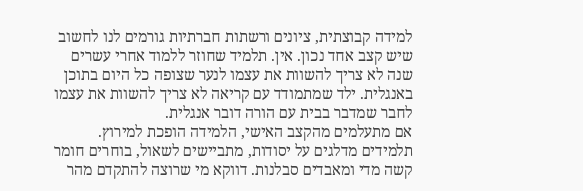למידה קבוצתית, ציונים ורשתות חברתיות גורמים לנו לחשוב שיש קצב אחד נכון. אין. תלמיד שחוזר ללמוד אחרי עשרים שנה לא צריך להשוות את עצמו לנער שצופה כל היום בתוכן באנגלית. ילד שמתמודד עם קריאה לא צריך להשוות את עצמו לחבר שמדבר בבית עם הורה דובר אנגלית.
אם מתעלמים מהקצב האישי, הלמידה הופכת למירוץ. תלמידים מדלגים על יסודות, מתביישים לשאול, בוחרים חומר קשה מדי ומאבדים סבלנות. דווקא מי שרוצה להתקדם מהר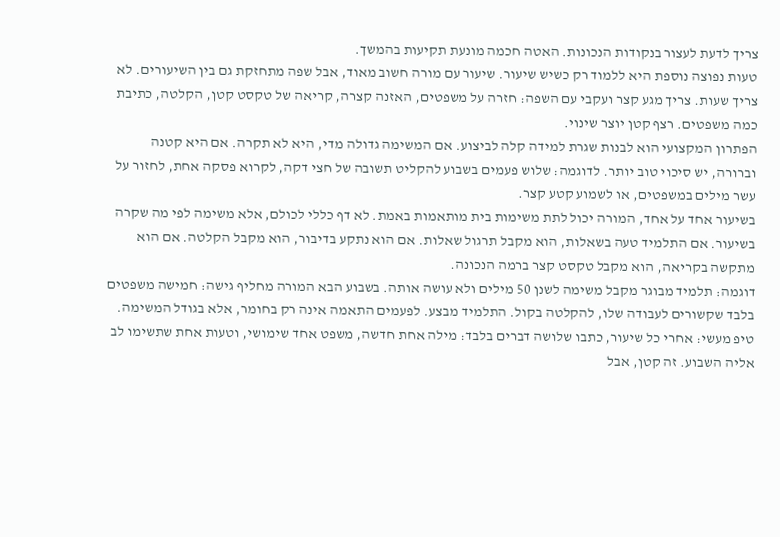צריך לדעת לעצור בנקודות הנכונות. האטה חכמה מונעת תקיעות בהמשך.
טעות נפוצה נוספת היא ללמוד רק כשיש שיעור. שיעור עם מורה חשוב מאוד, אבל שפה מתחזקת גם בין השיעורים. לא צריך שעות. צריך מגע קצר ועקבי עם השפה: חזרה על משפטים, האזנה קצרה, קריאה של טקסט קטן, הקלטה, כתיבת כמה משפטים. רצף קטן יוצר שינוי.
הפתרון המקצועי הוא לבנות שגרת למידה קלה לביצוע. אם המשימה גדולה מדי, היא לא תקרה. אם היא קטנה וברורה, יש סיכוי טוב יותר. לדוגמה: שלוש פעמים בשבוע להקליט תשובה של חצי דקה, לקרוא פסקה אחת, לחזור על עשר מילים במשפטים, או לשמוע קטע קצר.
בשיעור אחד על אחד, המורה יכול לתת משימות בית מותאמות באמת. לא דף כללי לכולם, אלא משימה לפי מה שקרה בשיעור. אם התלמיד טעה בשאלות, הוא מקבל תרגול שאלות. אם הוא נתקע בדיבור, הוא מקבל הקלטה. אם הוא מתקשה בקריאה, הוא מקבל טקסט קצר ברמה הנכונה.
דוגמה: תלמיד מבוגר מקבל משימה לשנן 50 מילים ולא עושה אותה. בשבוע הבא המורה מחליף גישה: חמישה משפטים בלבד שקשורים לעבודה שלו, להקלטה בקול. התלמיד מבצע. לפעמים התאמה אינה רק בחומר, אלא בגודל המשימה.
טיפ מעשי: אחרי כל שיעור, כתבו שלושה דברים בלבד: מילה אחת חדשה, משפט אחד שימושי, וטעות אחת שתשימו לב אליה השבוע. זה קטן, אבל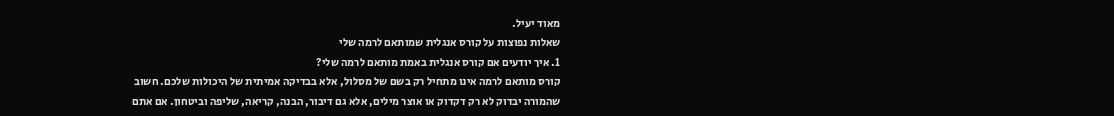מאוד יעיל.
שאלות נפוצות על קורס אנגלית שמותאם לרמה שלי
1. איך יודעים אם קורס אנגלית באמת מותאם לרמה שלי?
קורס מותאם לרמה אינו מתחיל רק בשם של מסלול, אלא בבדיקה אמיתית של היכולות שלכם. חשוב שהמורה יבדוק לא רק דקדוק או אוצר מילים, אלא גם דיבור, הבנה, קריאה, שליפה וביטחון. אם אתם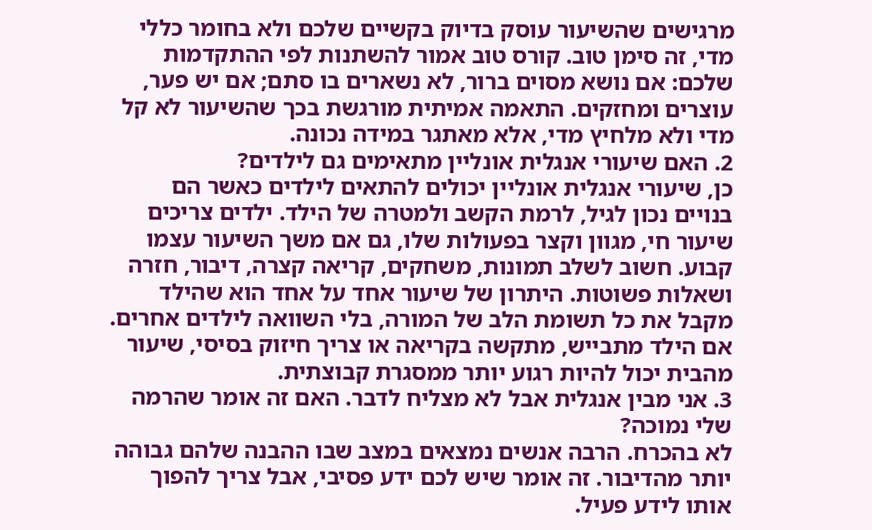מרגישים שהשיעור עוסק בדיוק בקשיים שלכם ולא בחומר כללי מדי, זה סימן טוב. קורס טוב אמור להשתנות לפי ההתקדמות שלכם: אם נושא מסוים ברור, לא נשארים בו סתם; אם יש פער, עוצרים ומחזקים. התאמה אמיתית מורגשת בכך שהשיעור לא קל מדי ולא מלחיץ מדי, אלא מאתגר במידה נכונה.
2. האם שיעורי אנגלית אונליין מתאימים גם לילדים?
כן, שיעורי אנגלית אונליין יכולים להתאים לילדים כאשר הם בנויים נכון לגיל, לרמת הקשב ולמטרה של הילד. ילדים צריכים שיעור חי, מגוון וקצר בפעולות שלו, גם אם משך השיעור עצמו קבוע. חשוב לשלב תמונות, משחקים, קריאה קצרה, דיבור, חזרה ושאלות פשוטות. היתרון של שיעור אחד על אחד הוא שהילד מקבל את כל תשומת הלב של המורה, בלי השוואה לילדים אחרים. אם הילד מתבייש, מתקשה בקריאה או צריך חיזוק בסיסי, שיעור מהבית יכול להיות רגוע יותר ממסגרת קבוצתית.
3. אני מבין אנגלית אבל לא מצליח לדבר. האם זה אומר שהרמה שלי נמוכה?
לא בהכרח. הרבה אנשים נמצאים במצב שבו ההבנה שלהם גבוהה יותר מהדיבור. זה אומר שיש לכם ידע פסיבי, אבל צריך להפוך אותו לידע פעיל.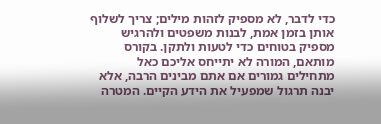כדי לדבר, לא מספיק לזהות מילים; צריך לשלוף אותן בזמן אמת, לבנות משפטים ולהרגיש מספיק בטוחים כדי לטעות ולתקן. בקורס מותאם, המורה לא יתייחס אליכם כאל מתחילים גמורים אם אתם מבינים הרבה, אלא יבנה תרגול שמפעיל את הידע הקיים. המטרה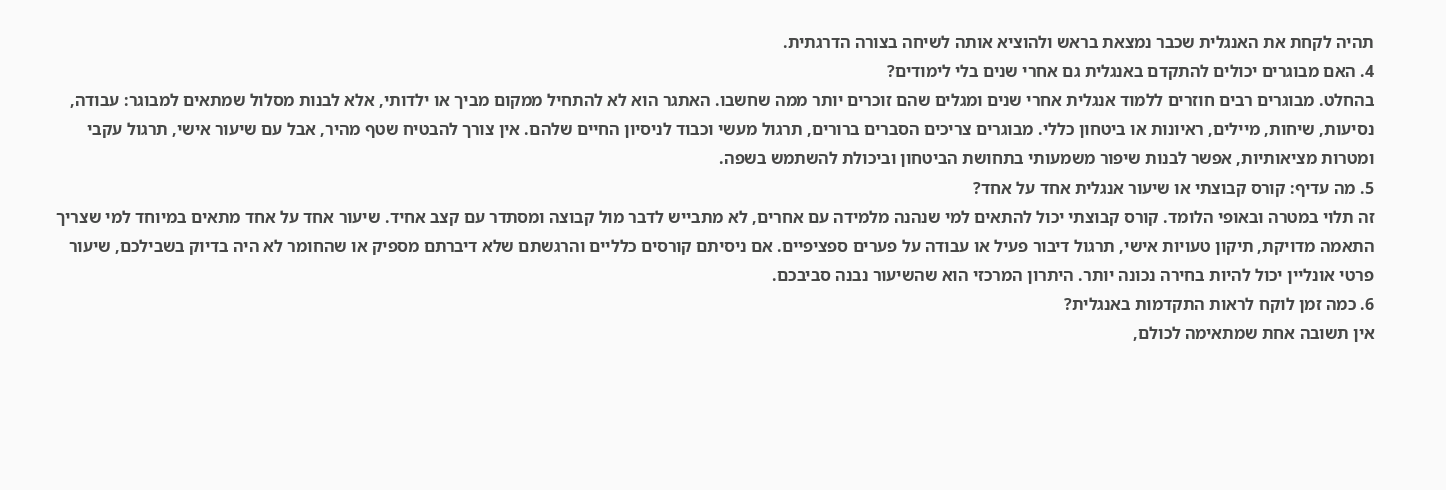תהיה לקחת את האנגלית שכבר נמצאת בראש ולהוציא אותה לשיחה בצורה הדרגתית.
4. האם מבוגרים יכולים להתקדם באנגלית גם אחרי שנים בלי לימודים?
בהחלט. מבוגרים רבים חוזרים ללמוד אנגלית אחרי שנים ומגלים שהם זוכרים יותר ממה שחשבו. האתגר הוא לא להתחיל ממקום מביך או ילדותי, אלא לבנות מסלול שמתאים למבוגר: עבודה, נסיעות, שיחות, מיילים, ראיונות או ביטחון כללי. מבוגרים צריכים הסברים ברורים, תרגול מעשי וכבוד לניסיון החיים שלהם. אין צורך להבטיח שטף מהיר, אבל עם שיעור אישי, תרגול עקבי ומטרות מציאותיות, אפשר לבנות שיפור משמעותי בתחושת הביטחון וביכולת להשתמש בשפה.
5. מה עדיף: קורס קבוצתי או שיעור אנגלית אחד על אחד?
זה תלוי במטרה ובאופי הלומד. קורס קבוצתי יכול להתאים למי שנהנה מלמידה עם אחרים, לא מתבייש לדבר מול קבוצה ומסתדר עם קצב אחיד. שיעור אחד על אחד מתאים במיוחד למי שצריך התאמה מדויקת, תיקון טעויות אישי, תרגול דיבור פעיל או עבודה על פערים ספציפיים. אם ניסיתם קורסים כלליים והרגשתם שלא דיברתם מספיק או שהחומר לא היה בדיוק בשבילכם, שיעור פרטי אונליין יכול להיות בחירה נכונה יותר. היתרון המרכזי הוא שהשיעור נבנה סביבכם.
6. כמה זמן לוקח לראות התקדמות באנגלית?
אין תשובה אחת שמתאימה לכולם,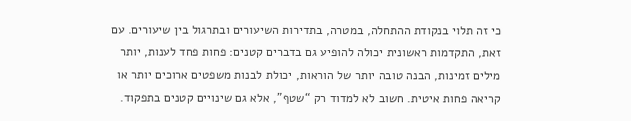כי זה תלוי בנקודת ההתחלה, במטרה, בתדירות השיעורים ובתרגול בין שיעורים. עם זאת, התקדמות ראשונית יכולה להופיע גם בדברים קטנים: פחות פחד לענות, יותר מילים זמינות, הבנה טובה יותר של הוראות, יכולת לבנות משפטים ארוכים יותר או קריאה פחות איטית. חשוב לא למדוד רק “שטף”, אלא גם שינויים קטנים בתפקוד.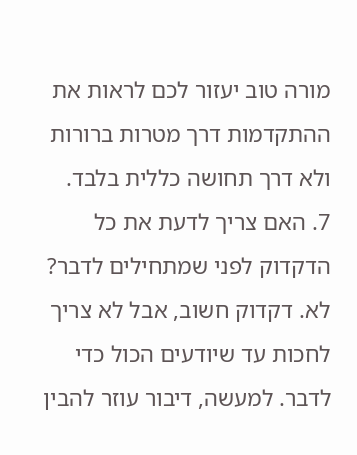מורה טוב יעזור לכם לראות את ההתקדמות דרך מטרות ברורות ולא דרך תחושה כללית בלבד.
7. האם צריך לדעת את כל הדקדוק לפני שמתחילים לדבר?
לא. דקדוק חשוב, אבל לא צריך לחכות עד שיודעים הכול כדי לדבר. למעשה, דיבור עוזר להבין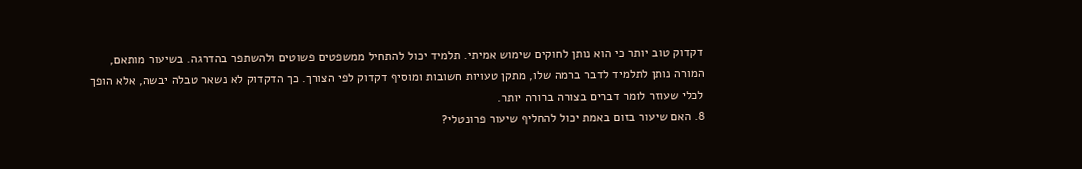דקדוק טוב יותר כי הוא נותן לחוקים שימוש אמיתי. תלמיד יכול להתחיל ממשפטים פשוטים ולהשתפר בהדרגה. בשיעור מותאם, המורה נותן לתלמיד לדבר ברמה שלו, מתקן טעויות חשובות ומוסיף דקדוק לפי הצורך. כך הדקדוק לא נשאר טבלה יבשה, אלא הופך לכלי שעוזר לומר דברים בצורה ברורה יותר.
8. האם שיעור בזום באמת יכול להחליף שיעור פרונטלי?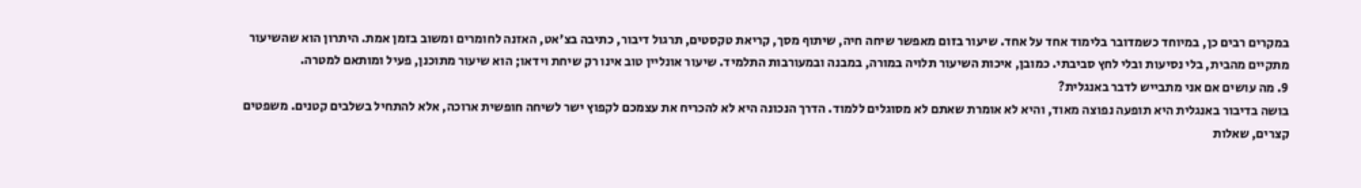במקרים רבים כן, במיוחד כשמדובר בלימוד אחד על אחד. שיעור בזום מאפשר שיחה חיה, שיתוף מסך, קריאת טקסטים, תרגול דיבור, כתיבה בצ'אט, האזנה לחומרים ומשוב בזמן אמת. היתרון הוא שהשיעור מתקיים מהבית, בלי נסיעות ובלי לחץ סביבתי. כמובן, איכות השיעור תלויה במורה, במבנה ובמעורבות התלמיד. שיעור אונליין טוב אינו רק שיחת וידאו; הוא שיעור מתוכנן, פעיל ומותאם למטרה.
9. מה עושים אם אני מתבייש לדבר באנגלית?
בושה בדיבור באנגלית היא תופעה נפוצה מאוד, והיא לא אומרת שאתם לא מסוגלים ללמוד. הדרך הנכונה היא לא להכריח את עצמכם לקפוץ ישר לשיחה חופשית ארוכה, אלא להתחיל בשלבים קטנים. משפטים קצרים, שאלות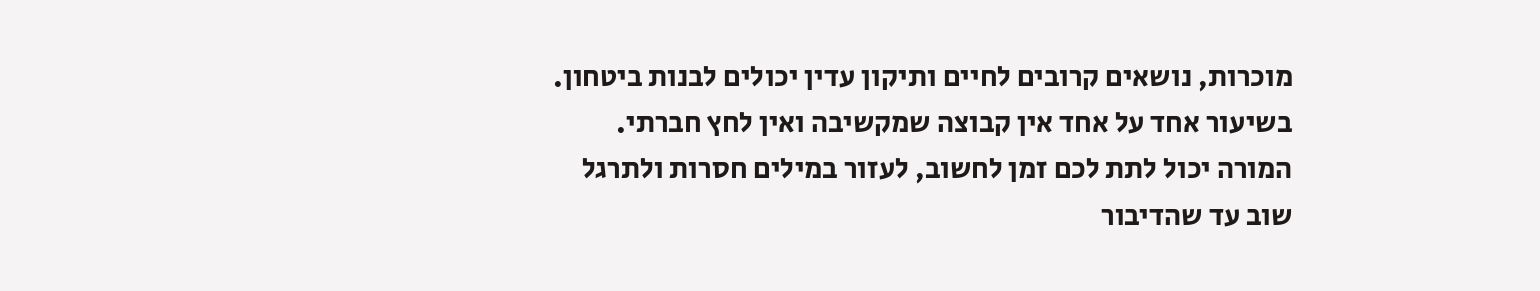מוכרות, נושאים קרובים לחיים ותיקון עדין יכולים לבנות ביטחון. בשיעור אחד על אחד אין קבוצה שמקשיבה ואין לחץ חברתי. המורה יכול לתת לכם זמן לחשוב, לעזור במילים חסרות ולתרגל שוב עד שהדיבור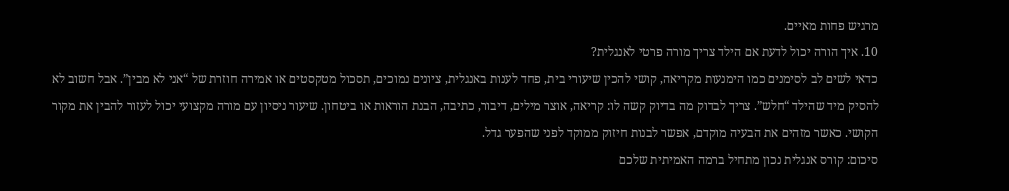מרגיש פחות מאיים.
10. איך הורה יכול לדעת אם הילד צריך מורה פרטי לאנגלית?
כדאי לשים לב לסימנים כמו הימנעות מקריאה, קושי להכין שיעורי בית, פחד לענות באנגלית, ציונים נמוכים, תסכול מטקסטים או אמירה חוזרת של “אני לא מבין”. אבל חשוב לא להסיק מיד שהילד “חלש”. צריך לבדוק מה בדיוק קשה לו: קריאה, אוצר מילים, דיבור, כתיבה, הבנת הוראות או ביטחון. שיעור ניסיון עם מורה מקצועי יכול לעזור להבין את מקור הקושי. כאשר מזהים את הבעיה מוקדם, אפשר לבנות חיזוק ממוקד לפני שהפער גדל.
סיכום: קורס אנגלית נכון מתחיל ברמה האמיתית שלכם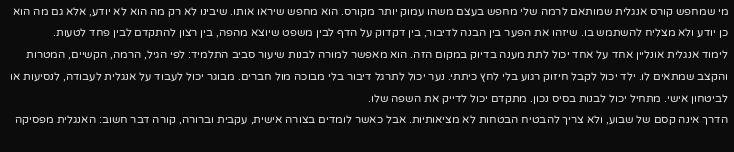מי שמחפש קורס אנגלית שמותאם לרמה שלי מחפש בעצם משהו עמוק יותר מקורס. הוא מחפש שיראו אותו. שיבינו לא רק מה הוא לא יודע, אלא גם מה הוא כן יודע ולא מצליח להשתמש בו. שיזהו את הפער בין הבנה לדיבור, בין דקדוק על הדף לבין משפט שיוצא מהפה, בין רצון להתקדם לבין פחד לטעות.
לימוד אנגלית אונליין אחד על אחד יכול לתת מענה בדיוק במקום הזה. הוא מאפשר למורה לבנות שיעור סביב התלמיד: לפי הגיל, הרמה, הקשיים, המטרות והקצב שמתאים לו. ילד יכול לקבל חיזוק רגוע בלי לחץ כיתתי. נער יכול לתרגל דיבור בלי מבוכה מול חברים. מבוגר יכול לעבוד על אנגלית לעבודה, לנסיעות או לביטחון אישי. מתחיל יכול לבנות בסיס נכון. מתקדם יכול לדייק את השפה שלו.
הדרך אינה קסם של שבוע, ולא צריך להבטיח הבטחות לא מציאותיות. אבל כאשר לומדים בצורה אישית, עקבית וברורה, קורה דבר חשוב: האנגלית מפסיקה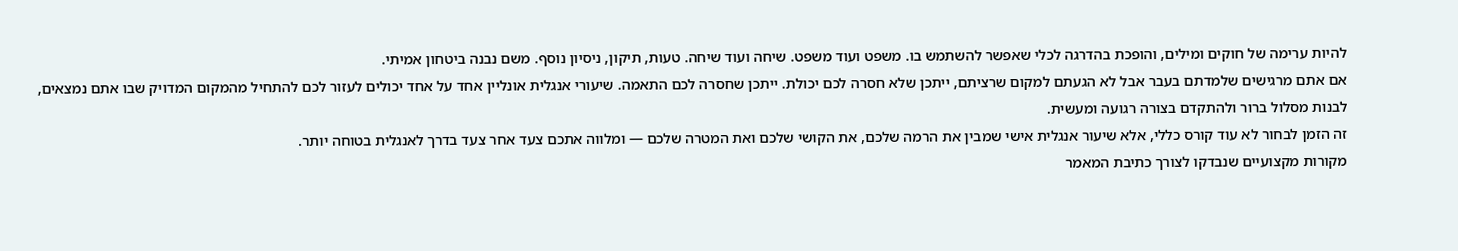להיות ערימה של חוקים ומילים, והופכת בהדרגה לכלי שאפשר להשתמש בו. משפט ועוד משפט. שיחה ועוד שיחה. טעות, תיקון, ניסיון נוסף. משם נבנה ביטחון אמיתי.
אם אתם מרגישים שלמדתם בעבר אבל לא הגעתם למקום שרציתם, ייתכן שלא חסרה לכם יכולת. ייתכן שחסרה לכם התאמה. שיעורי אנגלית אונליין אחד על אחד יכולים לעזור לכם להתחיל מהמקום המדויק שבו אתם נמצאים, לבנות מסלול ברור ולהתקדם בצורה רגועה ומעשית.
זה הזמן לבחור לא עוד קורס כללי, אלא שיעור אנגלית אישי שמבין את הרמה שלכם, את הקושי שלכם ואת המטרה שלכם — ומלווה אתכם צעד אחר צעד בדרך לאנגלית בטוחה יותר.
מקורות מקצועיים שנבדקו לצורך כתיבת המאמר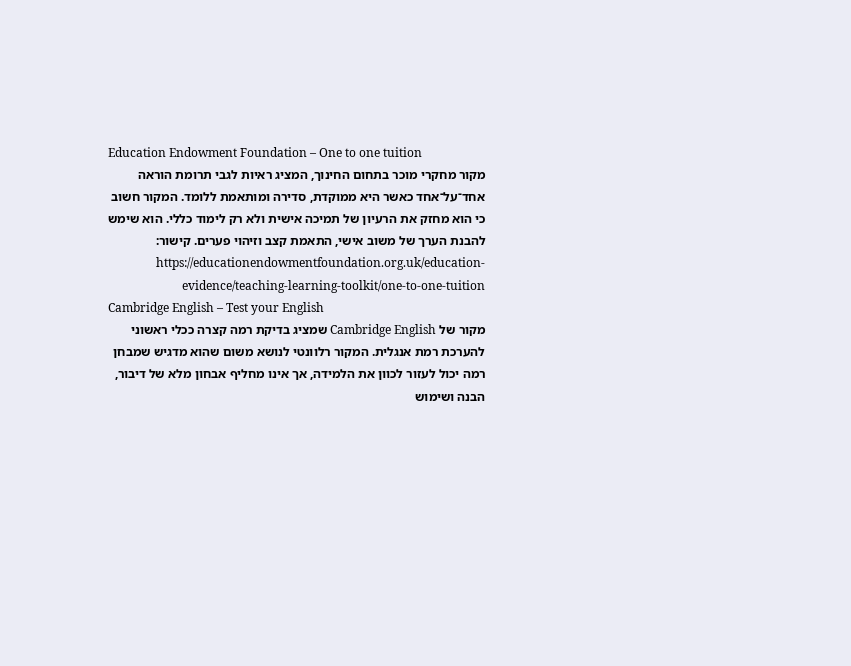Education Endowment Foundation – One to one tuition
מקור מחקרי מוכר בתחום החינוך, המציג ראיות לגבי תרומת הוראה אחד־על־אחד כאשר היא ממוקדת, סדירה ומותאמת ללומד. המקור חשוב כי הוא מחזק את הרעיון של תמיכה אישית ולא רק לימוד כללי. הוא שימש להבנת הערך של משוב אישי, התאמת קצב וזיהוי פערים. קישור: https://educationendowmentfoundation.org.uk/education-evidence/teaching-learning-toolkit/one-to-one-tuition
Cambridge English – Test your English
מקור של Cambridge English שמציג בדיקת רמה קצרה ככלי ראשוני להערכת רמת אנגלית. המקור רלוונטי לנושא משום שהוא מדגיש שמבחן רמה יכול לעזור לכוון את הלמידה, אך אינו מחליף אבחון מלא של דיבור, הבנה ושימוש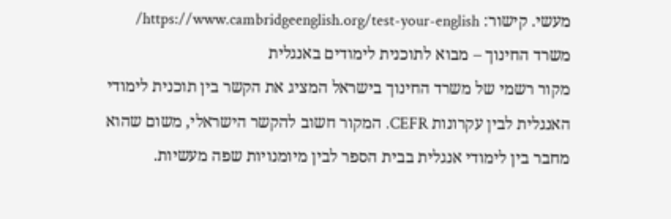מעשי. קישור: https://www.cambridgeenglish.org/test-your-english/
משרד החינוך – מבוא לתוכנית לימודים באנגלית
מקור רשמי של משרד החינוך בישראל המציג את הקשר בין תוכנית לימודי האנגלית לבין עקרונות CEFR. המקור חשוב להקשר הישראלי, משום שהוא מחבר בין לימודי אנגלית בבית הספר לבין מיומנויות שפה מעשיות.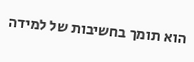הוא תומך בחשיבות של למידה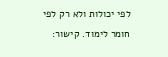לפי יכולות ולא רק לפי חומר לימוד. קישור: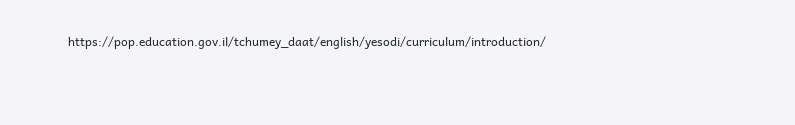https://pop.education.gov.il/tchumey_daat/english/yesodi/curriculum/introduction/